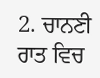2. ਚਾਨਣੀ ਰਾਤ ਵਿਚ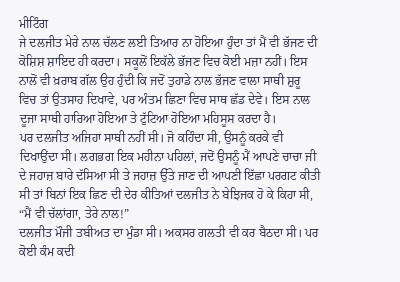ਮੀਟਿੰਗ
ਜੇ ਦਲਜੀਤ ਮੇਰੇ ਨਾਲ ਚੱਲਣ ਲਈ ਤਿਆਰ ਨਾ ਹੋਇਆ ਹੁੰਦਾ ਤਾਂ ਮੈਂ ਵੀ ਭੱਜਣ ਦੀ ਕੋਸ਼ਿਸ਼ ਸ਼ਾਇਦ ਹੀ ਕਰਦਾ। ਸਕੂਲੋਂ ਇਕੱਲੇ ਭੱਜਣ ਵਿਚ ਕੋਈ ਮਜ਼ਾ ਨਹੀਂ। ਇਸ ਨਾਲੋਂ ਵੀ ਖ਼ਰਾਬ ਗੱਲ ਉਹ ਹੁੰਦੀ ਕਿ ਜਦੋਂ ਤੁਹਾਡੇ ਨਾਲ ਭੱਜਣ ਵਾਲਾ ਸਾਥੀ ਸ਼ੁਰੂ ਵਿਚ ਤਾਂ ਉਤਸਾਹ ਦਿਖਾਵੇ, ਪਰ ਅੰਤਮ ਛਿਣਾ ਵਿਚ ਸਾਥ ਛੱਡ ਦੇਵੇ। ਇਸ ਨਾਲ ਦੂਜਾ ਸਾਥੀ ਹਾਰਿਆ ਹੋਇਆ ਤੇ ਟੁੱਟਿਆ ਹੋਇਆ ਮਹਿਸੂਸ ਕਰਦਾ ਹੈ।
ਪਰ ਦਲਜੀਤ ਅਜਿਹਾ ਸਾਥੀ ਨਹੀਂ ਸੀ। ਜੋ ਕਹਿੰਦਾ ਸੀ, ਉਸਨੂੰ ਕਰਕੇ ਵੀ ਦਿਖਾਉਂਦਾ ਸੀ। ਲਗਭਗ ਇਕ ਮਹੀਨਾ ਪਹਿਲਾਂ, ਜਦੋਂ ਉਸਨੂੰ ਮੈਂ ਆਪਣੇ ਚਾਚਾ ਜੀ ਦੇ ਜਹਾਜ਼ ਬਾਰੇ ਦੱਸਿਆ ਸੀ ਤੇ ਜਹਾਜ਼ ਉੱਤੇ ਜਾਣ ਦੀ ਆਪਣੀ ਇੱਛਾ ਪਰਗਟ ਕੀਤੀ ਸੀ ਤਾਂ ਬਿਨਾਂ ਇਕ ਛਿਣ ਦੀ ਦੇਰ ਕੀਤਿਆਂ ਦਲਜੀਤ ਨੇ ਬੇਝਿਜਕ ਹੋ ਕੇ ਕਿਹਾ ਸੀ, “ਮੈਂ ਵੀ ਚੱਲਾਂਗਾ, ਤੇਰੇ ਨਾਲ!”
ਦਲਜੀਤ ਮੌਜੀ ਤਬੀਅਤ ਦਾ ਮੁੰਡਾ ਸੀ। ਅਕਸਰ ਗਲਤੀ ਵੀ ਕਰ ਬੈਠਦਾ ਸੀ। ਪਰ ਕੋਈ ਕੰਮ ਕਦੀ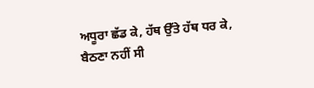ਅਧੂਰਾ ਛੱਡ ਕੇ, ਹੱਥ ਉੱਤੇ ਹੱਥ ਧਰ ਕੇ, ਬੈਠਣਾ ਨਹੀਂ ਸੀ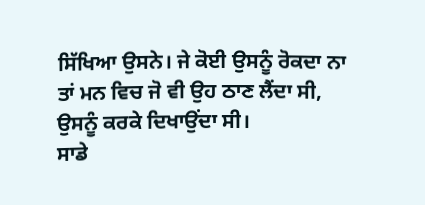ਸਿੱਖਿਆ ਉਸਨੇ। ਜੇ ਕੋਈ ਉਸਨੂੰ ਰੋਕਦਾ ਨਾ ਤਾਂ ਮਨ ਵਿਚ ਜੋ ਵੀ ਉਹ ਠਾਣ ਲੈਂਦਾ ਸੀ, ਉਸਨੂੰ ਕਰਕੇ ਦਿਖਾਉਂਦਾ ਸੀ।
ਸਾਡੇ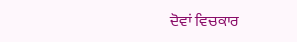ਦੋਵਾਂ ਵਿਚਕਾਰ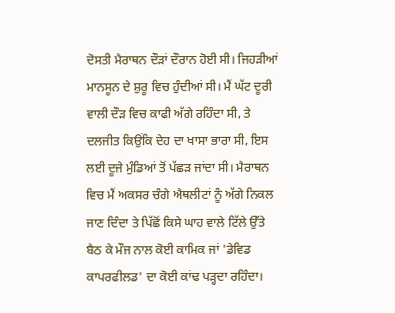ਦੋਸਤੀ ਮੈਰਾਥਨ ਦੌੜਾਂ ਦੌਰਾਨ ਹੋਈ ਸੀ। ਜਿਹੜੀਆਂ ਮਾਨਸੂਨ ਦੇ ਸ਼ੁਰੂ ਵਿਚ ਹੁੰਦੀਆਂ ਸੀ। ਮੈਂ ਘੱਟ ਦੂਰੀ ਵਾਲੀ ਦੌੜ ਵਿਚ ਕਾਫੀ ਅੱਗੇ ਰਹਿੰਦਾ ਸੀ, ਤੇ ਦਲਜੀਤ ਕਿਉਂਕਿ ਦੇਹ ਦਾ ਖਾਸਾ ਭਾਰਾ ਸੀ, ਇਸ ਲਈ ਦੂਜੇ ਮੁੰਡਿਆਂ ਤੋਂ ਪੱਛੜ ਜਾਂਦਾ ਸੀ। ਮੈਰਾਥਨ ਵਿਚ ਮੈਂ ਅਕਸਰ ਚੰਗੇ ਐਥਲੀਟਾਂ ਨੂੰ ਅੱਗੇ ਨਿਕਲ ਜਾਣ ਦਿੰਦਾ ਤੇ ਪਿੱਛੋਂ ਕਿਸੇ ਘਾਹ ਵਾਲੇ ਟਿੱਲੇ ਉੱਤੇ ਬੈਠ ਕੇ ਮੌਜ ਨਾਲ ਕੋਈ ਕਾਮਿਕ ਜਾਂ 'ਡੇਵਿਡ ਕਾਪਰਫੀਲਡ' ਦਾ ਕੋਈ ਕਾਂਢ ਪੜ੍ਹਦਾ ਰਹਿੰਦਾ।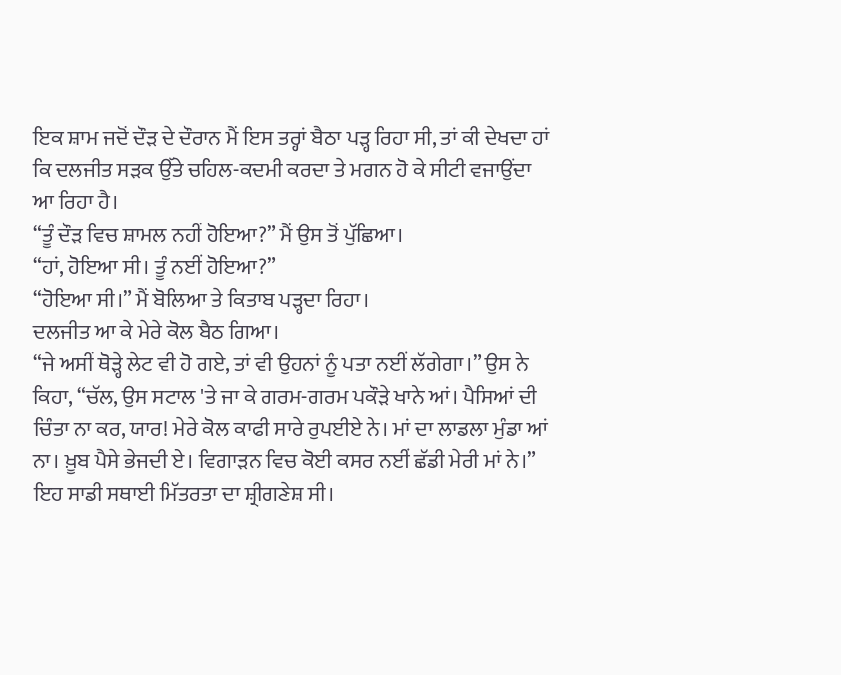ਇਕ ਸ਼ਾਮ ਜਦੋਂ ਦੌੜ ਦੇ ਦੌਰਾਨ ਮੈਂ ਇਸ ਤਰ੍ਹਾਂ ਬੈਠਾ ਪੜ੍ਹ ਰਿਹਾ ਸੀ, ਤਾਂ ਕੀ ਦੇਖਦਾ ਹਾਂ ਕਿ ਦਲਜੀਤ ਸੜਕ ਉੱਤੇ ਚਹਿਲ-ਕਦਮੀ ਕਰਦਾ ਤੇ ਮਗਨ ਹੋ ਕੇ ਸੀਟੀ ਵਜਾਉਂਦਾ ਆ ਰਿਹਾ ਹੈ।
“ਤੂੰ ਦੌੜ ਵਿਚ ਸ਼ਾਮਲ ਨਹੀਂ ਹੋਇਆ?” ਮੈਂ ਉਸ ਤੋਂ ਪੁੱਛਿਆ।
“ਹਾਂ, ਹੋਇਆ ਸੀ। ਤੂੰ ਨਈਂ ਹੋਇਆ?”
“ਹੋਇਆ ਸੀ।” ਮੈਂ ਬੋਲਿਆ ਤੇ ਕਿਤਾਬ ਪੜ੍ਹਦਾ ਰਿਹਾ।
ਦਲਜੀਤ ਆ ਕੇ ਮੇਰੇ ਕੋਲ ਬੈਠ ਗਿਆ।
“ਜੇ ਅਸੀਂ ਥੋੜ੍ਹੇ ਲੇਟ ਵੀ ਹੋ ਗਏ, ਤਾਂ ਵੀ ਉਹਨਾਂ ਨੂੰ ਪਤਾ ਨਈਂ ਲੱਗੇਗਾ।” ਉਸ ਨੇ ਕਿਹਾ, “ਚੱਲ, ਉਸ ਸਟਾਲ 'ਤੇ ਜਾ ਕੇ ਗਰਮ-ਗਰਮ ਪਕੌੜੇ ਖਾਨੇ ਆਂ। ਪੈਸਿਆਂ ਦੀ ਚਿੰਤਾ ਨਾ ਕਰ, ਯਾਰ! ਮੇਰੇ ਕੋਲ ਕਾਫੀ ਸਾਰੇ ਰੁਪਈਏ ਨੇ। ਮਾਂ ਦਾ ਲਾਡਲਾ ਮੁੰਡਾ ਆਂ ਨਾ। ਖ਼ੂਬ ਪੈਸੇ ਭੇਜਦੀ ਏ। ਵਿਗਾੜਨ ਵਿਚ ਕੋਈ ਕਸਰ ਨਈਂ ਛੱਡੀ ਮੇਰੀ ਮਾਂ ਨੇ।”
ਇਹ ਸਾਡੀ ਸਥਾਈ ਮਿੱਤਰਤਾ ਦਾ ਸ਼੍ਰੀਗਣੇਸ਼ ਸੀ।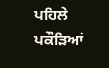ਪਹਿਲੇ ਪਕੌੜਿਆਂ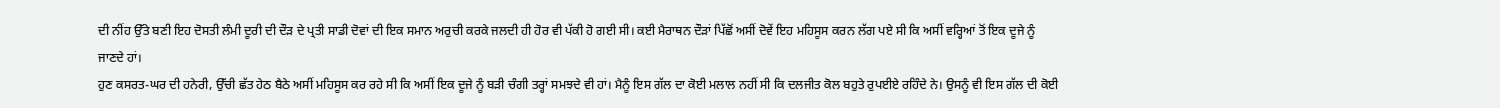ਦੀ ਨੀਂਹ ਉੱਤੇ ਬਣੀ ਇਹ ਦੋਸਤੀ ਲੰਮੀ ਦੂਰੀ ਦੀ ਦੌੜ ਦੇ ਪ੍ਰਤੀ ਸਾਡੀ ਦੋਵਾਂ ਦੀ ਇਕ ਸਮਾਨ ਅਰੁਚੀ ਕਰਕੇ ਜਲਦੀ ਹੀ ਹੋਰ ਵੀ ਪੱਕੀ ਹੋ ਗਈ ਸੀ। ਕਈ ਮੈਰਾਥਨ ਦੌੜਾਂ ਪਿੱਛੋਂ ਅਸੀਂ ਦੋਵੇਂ ਇਹ ਮਹਿਸੂਸ ਕਰਨ ਲੱਗ ਪਏ ਸੀ ਕਿ ਅਸੀਂ ਵਰ੍ਹਿਆਂ ਤੋਂ ਇਕ ਦੂਜੇ ਨੂੰ ਜਾਣਦੇ ਹਾਂ।
ਹੁਣ ਕਸਰਤ-ਘਰ ਦੀ ਹਨੇਰੀ, ਉੱਚੀ ਛੱਤ ਹੇਠ ਬੈਠੇ ਅਸੀਂ ਮਹਿਸੂਸ ਕਰ ਰਹੇ ਸੀ ਕਿ ਅਸੀਂ ਇਕ ਦੂਜੇ ਨੂੰ ਬੜੀ ਚੰਗੀ ਤਰ੍ਹਾਂ ਸਮਝਦੇ ਵੀ ਹਾਂ। ਮੈਨੂੰ ਇਸ ਗੱਲ ਦਾ ਕੋਈ ਮਲਾਲ ਨਹੀਂ ਸੀ ਕਿ ਦਲਜੀਤ ਕੋਲ ਬਹੁਤੇ ਰੁਪਈਏ ਰਹਿੰਦੇ ਨੇ। ਉਸਨੂੰ ਵੀ ਇਸ ਗੱਲ ਦੀ ਕੋਈ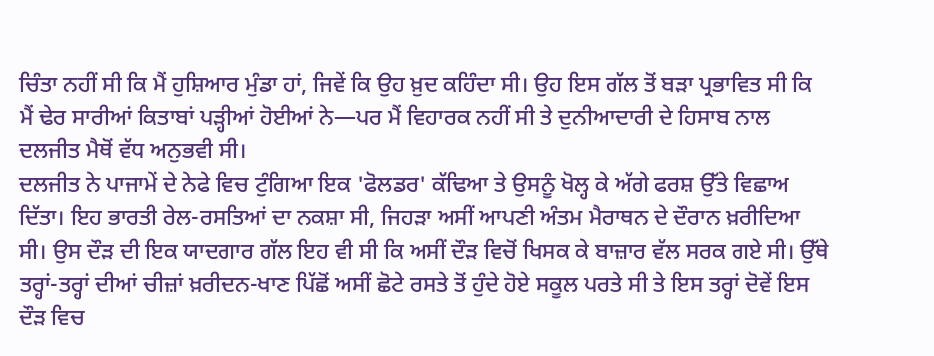ਚਿੰਤਾ ਨਹੀਂ ਸੀ ਕਿ ਮੈਂ ਹੁਸ਼ਿਆਰ ਮੁੰਡਾ ਹਾਂ, ਜਿਵੇਂ ਕਿ ਉਹ ਖ਼ੁਦ ਕਹਿੰਦਾ ਸੀ। ਉਹ ਇਸ ਗੱਲ ਤੋਂ ਬੜਾ ਪ੍ਰਭਾਵਿਤ ਸੀ ਕਿ ਮੈਂ ਢੇਰ ਸਾਰੀਆਂ ਕਿਤਾਬਾਂ ਪੜ੍ਹੀਆਂ ਹੋਈਆਂ ਨੇ—ਪਰ ਮੈਂ ਵਿਹਾਰਕ ਨਹੀਂ ਸੀ ਤੇ ਦੁਨੀਆਦਾਰੀ ਦੇ ਹਿਸਾਬ ਨਾਲ ਦਲਜੀਤ ਮੈਥੋਂ ਵੱਧ ਅਨੁਭਵੀ ਸੀ।
ਦਲਜੀਤ ਨੇ ਪਾਜਾਮੇਂ ਦੇ ਨੇਫੇ ਵਿਚ ਟੁੰਗਿਆ ਇਕ 'ਫੋਲਡਰ' ਕੱਢਿਆ ਤੇ ਉਸਨੂੰ ਖੋਲ੍ਹ ਕੇ ਅੱਗੇ ਫਰਸ਼ ਉੱਤੇ ਵਿਛਾਅ ਦਿੱਤਾ। ਇਹ ਭਾਰਤੀ ਰੇਲ-ਰਸਤਿਆਂ ਦਾ ਨਕਸ਼ਾ ਸੀ, ਜਿਹੜਾ ਅਸੀਂ ਆਪਣੀ ਅੰਤਮ ਮੈਰਾਥਨ ਦੇ ਦੌਰਾਨ ਖ਼ਰੀਦਿਆ ਸੀ। ਉਸ ਦੌੜ ਦੀ ਇਕ ਯਾਦਗਾਰ ਗੱਲ ਇਹ ਵੀ ਸੀ ਕਿ ਅਸੀਂ ਦੌੜ ਵਿਚੋਂ ਖਿਸਕ ਕੇ ਬਾਜ਼ਾਰ ਵੱਲ ਸਰਕ ਗਏ ਸੀ। ਉੱਥੇ ਤਰ੍ਹਾਂ-ਤਰ੍ਹਾਂ ਦੀਆਂ ਚੀਜ਼ਾਂ ਖ਼ਰੀਦਨ-ਖਾਣ ਪਿੱਛੋਂ ਅਸੀਂ ਛੋਟੇ ਰਸਤੇ ਤੋਂ ਹੁੰਦੇ ਹੋਏ ਸਕੂਲ ਪਰਤੇ ਸੀ ਤੇ ਇਸ ਤਰ੍ਹਾਂ ਦੋਵੇਂ ਇਸ ਦੌੜ ਵਿਚ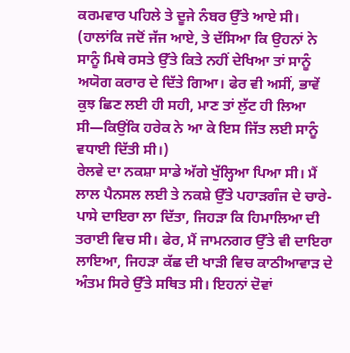ਕਰਮਵਾਰ ਪਹਿਲੇ ਤੇ ਦੂਜੇ ਨੰਬਰ ਉੱਤੇ ਆਏ ਸੀ। (ਹਾਲਾਂਕਿ ਜਦੋਂ ਜੱਜ ਆਏ, ਤੇ ਦੱਸਿਆ ਕਿ ਉਹਨਾਂ ਨੇ ਸਾਨੂੰ ਮਿਥੇ ਰਸਤੇ ਉੱਤੇ ਕਿਤੇ ਨਹੀਂ ਦੇਖਿਆ ਤਾਂ ਸਾਨੂੰ ਅਯੋਗ ਕਰਾਰ ਦੇ ਦਿੱਤੇ ਗਿਆ। ਫੇਰ ਵੀ ਅਸੀਂ, ਭਾਵੇਂ ਕੁਝ ਛਿਣ ਲਈ ਹੀ ਸਹੀ, ਮਾਣ ਤਾਂ ਲੁੱਟ ਹੀ ਲਿਆ ਸੀ—ਕਿਉਂਕਿ ਹਰੇਕ ਨੇ ਆ ਕੇ ਇਸ ਜਿੱਤ ਲਈ ਸਾਨੂੰ ਵਧਾਈ ਦਿੱਤੀ ਸੀ।)
ਰੇਲਵੇ ਦਾ ਨਕਸ਼ਾ ਸਾਡੇ ਅੱਗੇ ਖੁੱਲ੍ਹਿਆ ਪਿਆ ਸੀ। ਮੈਂ ਲਾਲ ਪੈਨਸਲ ਲਈ ਤੇ ਨਕਸ਼ੇ ਉੱਤੇ ਪਹਾੜਗੰਜ ਦੇ ਚਾਰੇ-ਪਾਸੇ ਦਾਇਰਾ ਲਾ ਦਿੱਤਾ, ਜਿਹੜਾ ਕਿ ਹਿਮਾਲਿਆ ਦੀ ਤਰਾਈ ਵਿਚ ਸੀ। ਫੇਰ, ਮੈਂ ਜਾਮਨਗਰ ਉੱਤੇ ਵੀ ਦਾਇਰਾ ਲਾਇਆ, ਜਿਹੜਾ ਕੱਛ ਦੀ ਖਾੜੀ ਵਿਚ ਕਾਠੀਆਵਾੜ ਦੇ ਅੰਤਮ ਸਿਰੇ ਉੱਤੇ ਸਥਿਤ ਸੀ। ਇਹਨਾਂ ਦੋਵਾਂ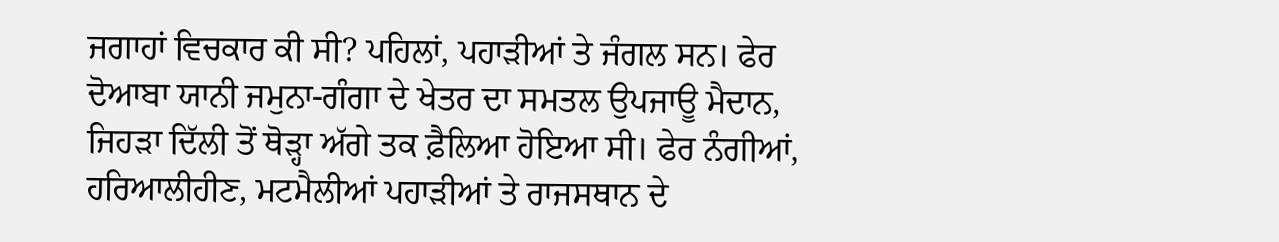ਜਗਾਹਾਂ ਵਿਚਕਾਰ ਕੀ ਸੀ? ਪਹਿਲਾਂ, ਪਹਾੜੀਆਂ ਤੇ ਜੰਗਲ ਸਨ। ਫੇਰ ਦੋਆਬਾ ਯਾਨੀ ਜਮੁਨਾ-ਗੰਗਾ ਦੇ ਖੇਤਰ ਦਾ ਸਮਤਲ ਉਪਜਾਊ ਮੈਦਾਨ, ਜਿਹੜਾ ਦਿੱਲੀ ਤੋਂ ਥੋੜ੍ਹਾ ਅੱਗੇ ਤਕ ਫ਼ੈਲਿਆ ਹੋਇਆ ਸੀ। ਫੇਰ ਨੰਗੀਆਂ, ਹਰਿਆਲੀਹੀਣ, ਮਟਮੈਲੀਆਂ ਪਹਾੜੀਆਂ ਤੇ ਰਾਜਸਥਾਨ ਦੇ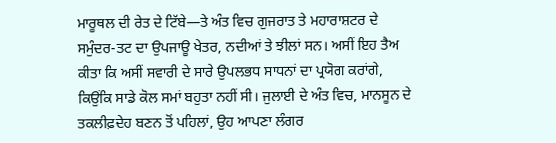ਮਾਰੂਥਲ ਦੀ ਰੇਤ ਦੇ ਟਿੱਬੇ—ਤੇ ਅੰਤ ਵਿਚ ਗੁਜਰਾਤ ਤੇ ਮਹਾਰਾਸ਼ਟਰ ਦੇ ਸਮੁੰਦਰ-ਤਟ ਦਾ ਉਪਜਾਊ ਖੇਤਰ, ਨਦੀਆਂ ਤੇ ਝੀਲਾਂ ਸਨ। ਅਸੀਂ ਇਹ ਤੈਅ ਕੀਤਾ ਕਿ ਅਸੀਂ ਸਵਾਰੀ ਦੇ ਸਾਰੇ ਉਪਲਭਧ ਸਾਧਨਾਂ ਦਾ ਪ੍ਰਯੋਗ ਕਰਾਂਗੇ, ਕਿਉਂਕਿ ਸਾਡੇ ਕੋਲ ਸਮਾਂ ਬਹੁਤਾ ਨਹੀਂ ਸੀ। ਜੁਲਾਈ ਦੇ ਅੰਤ ਵਿਚ, ਮਾਨਸੂਨ ਦੇ ਤਕਲੀਫ਼ਦੇਹ ਬਣਨ ਤੋਂ ਪਹਿਲਾਂ, ਉਹ ਆਪਣਾ ਲੰਗਰ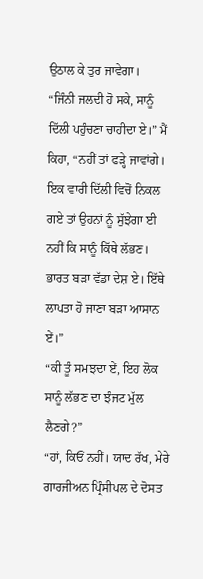ਉਠਾਲ ਕੇ ਤੁਰ ਜਾਵੇਗਾ।
“ਜਿੰਨੀ ਜਲਦੀ ਹੋ ਸਕੇ, ਸਾਨੂੰ ਦਿੱਲੀ ਪਹੁੰਚਣਾ ਚਾਹੀਦਾ ਏ।” ਮੈਂ ਕਿਹਾ, “ਨਹੀਂ ਤਾਂ ਫੜ੍ਹੇ ਜਾਵਾਂਗੇ। ਇਕ ਵਾਰੀ ਦਿੱਲੀ ਵਿਚੋਂ ਨਿਕਲ ਗਏ ਤਾਂ ਉਹਨਾਂ ਨੂੰ ਸੁੱਝੇਗਾ ਈ ਨਹੀਂ ਕਿ ਸਾਨੂੰ ਕਿੱਥੇ ਲੱਭਣ। ਭਾਰਤ ਬੜਾ ਵੱਡਾ ਦੇਸ਼ ਏ। ਇੱਥੇ ਲਾਪਤਾ ਹੋ ਜਾਣਾ ਬੜਾ ਆਸਾਨ ਏਂ।”
“ਕੀ ਤੂੰ ਸਮਝਦਾ ਏਂ, ਇਹ ਲੋਕ ਸਾਨੂੰ ਲੱਭਣ ਦਾ ਝੰਜਟ ਮੁੱਲ ਲੈਣਗੇ?”
“ਹਾਂ, ਕਿਓਂ ਨਹੀਂ। ਯਾਦ ਰੱਖ, ਮੇਰੇ ਗਾਰਜੀਅਨ ਪ੍ਰਿੰਸੀਪਲ ਦੇ ਦੋਸਤ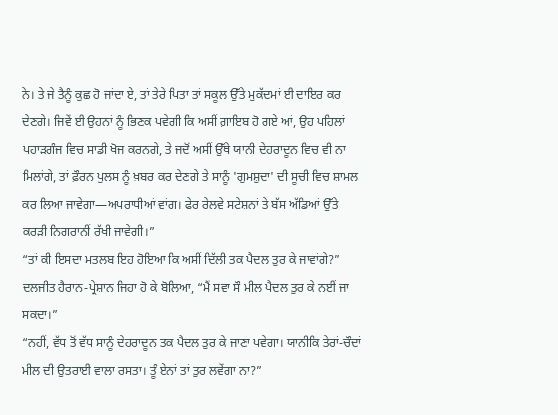ਨੇ। ਤੇ ਜੇ ਤੈਨੂੰ ਕੁਛ ਹੋ ਜਾਂਦਾ ਏ, ਤਾਂ ਤੇਰੇ ਪਿਤਾ ਤਾਂ ਸਕੂਲ ਉੱਤੇ ਮੁਕੱਦਮਾਂ ਈ ਦਾਇਰ ਕਰ ਦੇਣਗੇ। ਜਿਵੇਂ ਈ ਉਹਨਾਂ ਨੂੰ ਭਿਣਕ ਪਵੇਗੀ ਕਿ ਅਸੀਂ ਗ਼ਾਇਬ ਹੋ ਗਏ ਆਂ, ਉਹ ਪਹਿਲਾਂ ਪਹਾੜਗੰਜ ਵਿਚ ਸਾਡੀ ਖੋਜ ਕਰਨਗੇ, ਤੇ ਜਦੋਂ ਅਸੀਂ ਉੱਥੇ ਯਾਨੀ ਦੇਹਰਾਦੂਨ ਵਿਚ ਵੀ ਨਾ ਮਿਲਾਂਗੇ, ਤਾਂ ਫ਼ੌਰਨ ਪੁਲਸ ਨੂੰ ਖ਼ਬਰ ਕਰ ਦੇਣਗੇ ਤੇ ਸਾਨੂੰ 'ਗੁਮਸ਼ੁਦਾ' ਦੀ ਸੂਚੀ ਵਿਚ ਸ਼ਾਮਲ ਕਰ ਲਿਆ ਜਾਵੇਗਾ—ਅਪਰਾਧੀਆਂ ਵਾਂਗ। ਫੇਰ ਰੇਲਵੇ ਸਟੇਸ਼ਨਾਂ ਤੇ ਬੱਸ ਅੱਡਿਆਂ ਉੱਤੇ ਕਰੜੀ ਨਿਗਰਾਨੀਂ ਰੱਖੀ ਜਾਵੇਗੀ।”
“ਤਾਂ ਕੀ ਇਸਦਾ ਮਤਲਬ ਇਹ ਹੋਇਆ ਕਿ ਅਸੀਂ ਦਿੱਲੀ ਤਕ ਪੈਦਲ ਤੁਰ ਕੇ ਜਾਵਾਂਗੇ?” ਦਲਜੀਤ ਹੈਰਾਨ-ਪ੍ਰੇਸ਼ਾਨ ਜਿਹਾ ਹੋ ਕੇ ਬੋਲਿਆ, “ਮੈਂ ਸਵਾ ਸੌ ਮੀਲ ਪੈਦਲ ਤੁਰ ਕੇ ਨਈਂ ਜਾ ਸਕਦਾ।”
“ਨਹੀਂ, ਵੱਧ ਤੋਂ ਵੱਧ ਸਾਨੂੰ ਦੇਹਰਾਦੂਨ ਤਕ ਪੈਦਲ ਤੁਰ ਕੇ ਜਾਣਾ ਪਵੇਗਾ। ਯਾਨੀਕਿ ਤੇਰਾਂ-ਚੌਦਾਂ ਮੀਲ ਦੀ ਉਤਰਾਈ ਵਾਲਾ ਰਸਤਾ। ਤੂੰ ਏਨਾਂ ਤਾਂ ਤੁਰ ਲਵੇਂਗਾ ਨਾ?”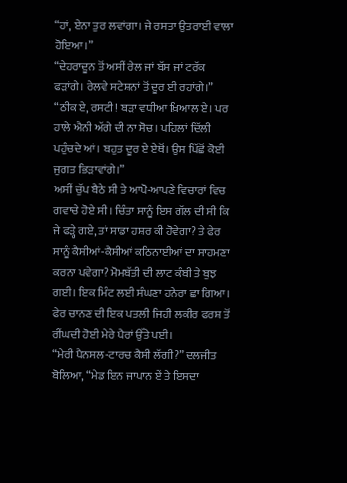“ਹਾਂ, ਏਨਾ ਤੁਰ ਲਵਾਂਗਾ। ਜੇ ਰਸਤਾ ਉਤਰਾਈ ਵਾਲਾ ਹੋਇਆ।”
“ਦੇਹਰਾਦੂਨ ਤੋਂ ਅਸੀਂ ਰੇਲ ਜਾਂ ਬੱਸ ਜਾਂ ਟਰੱਕ ਫੜਾਂਗੇ। ਰੇਲਵੇ ਸਟੇਸ਼ਨਾਂ ਤੋਂ ਦੂਰ ਈ ਰਹਾਂਗੇ।”
“ਠੀਕ ਏ, ਰਸਟੀ! ਬੜਾ ਵਧੀਆ ਖ਼ਿਆਲ ਏ। ਪਰ ਹਾਲੇ ਐਨੀ ਅੱਗੇ ਦੀ ਨਾ ਸੋਚ। ਪਹਿਲਾਂ ਦਿੱਲੀ ਪਹੁੰਚਦੇ ਆਂ। ਬਹੁਤ ਦੂਰ ਏ ਏਥੋਂ। ਉਸ ਪਿੱਛੋਂ ਕੋਈ ਜੁਗਤ ਭਿੜਾਵਾਂਗੇ।”
ਅਸੀਂ ਚੁੱਪ ਬੈਠੇ ਸੀ ਤੇ ਆਪੋ-ਆਪਣੇ ਵਿਚਾਰਾਂ ਵਿਚ ਗਵਾਚੇ ਹੋਏ ਸੀ। ਚਿੰਤਾ ਸਾਨੂੰ ਇਸ ਗੱਲ ਦੀ ਸੀ ਕਿ ਜੇ ਫੜ੍ਹੇ ਗਏ, ਤਾਂ ਸਾਡਾ ਹਸ਼ਰ ਕੀ ਹੋਵੇਗਾ? ਤੇ ਫੇਰ ਸਾਨੂੰ ਕੈਸੀਆਂ-ਕੈਸੀਆਂ ਕਠਿਨਾਈਆਂ ਦਾ ਸਾਹਮਣਾ ਕਰਨਾ ਪਵੇਗਾ? ਮੋਮਬੱਤੀ ਦੀ ਲਾਟ ਕੰਬੀ ਤੇ ਬੁਝ ਗਈ। ਇਕ ਮਿੰਟ ਲਈ ਸੰਘਣਾ ਹਨੇਰਾ ਛਾ ਗਿਆ। ਫੇਰ ਚਾਨਣ ਦੀ ਇਕ ਪਤਲੀ ਜਿਹੀ ਲਕੀਰ ਫਰਸ਼ ਤੋਂ ਰੀਂਘਦੀ ਹੋਈ ਮੇਰੇ ਪੈਰਾਂ ਉੱਤੇ ਪਈ।
“ਮੇਰੀ ਪੈਨਸਲ-ਟਾਰਚ ਕੈਸੀ ਲੱਗੀ?” ਦਲਜੀਤ ਬੋਲਿਆ, “ਮੇਡ ਇਨ ਜਾਪਾਨ ਏਂ ਤੇ ਇਸਦਾ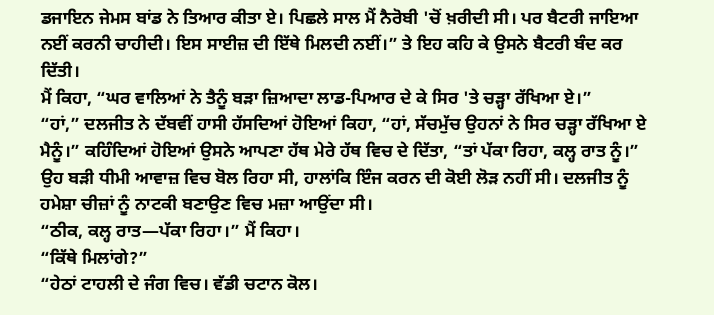ਡਜਾਇਨ ਜੇਮਸ ਬਾਂਡ ਨੇ ਤਿਆਰ ਕੀਤਾ ਏ। ਪਿਛਲੇ ਸਾਲ ਮੈਂ ਨੈਰੋਬੀ 'ਚੋਂ ਖ਼ਰੀਦੀ ਸੀ। ਪਰ ਬੈਟਰੀ ਜਾਇਆ ਨਈਂ ਕਰਨੀ ਚਾਹੀਦੀ। ਇਸ ਸਾਈਜ਼ ਦੀ ਇੱਥੇ ਮਿਲਦੀ ਨਈਂ।” ਤੇ ਇਹ ਕਹਿ ਕੇ ਉਸਨੇ ਬੈਟਰੀ ਬੰਦ ਕਰ ਦਿੱਤੀ।
ਮੈਂ ਕਿਹਾ, “ਘਰ ਵਾਲਿਆਂ ਨੇ ਤੈਨੂੰ ਬੜਾ ਜ਼ਿਆਦਾ ਲਾਡ-ਪਿਆਰ ਦੇ ਕੇ ਸਿਰ 'ਤੇ ਚੜ੍ਹਾ ਰੱਖਿਆ ਏ।”
“ਹਾਂ,” ਦਲਜੀਤ ਨੇ ਦੱਬਵੀਂ ਹਾਸੀ ਹੱਸਦਿਆਂ ਹੋਇਆਂ ਕਿਹਾ, “ਹਾਂ, ਸੱਚਮੁੱਚ ਉਹਨਾਂ ਨੇ ਸਿਰ ਚੜ੍ਹਾ ਰੱਖਿਆ ਏ ਮੈਨੂੰ।” ਕਹਿੰਦਿਆਂ ਹੋਇਆਂ ਉਸਨੇ ਆਪਣਾ ਹੱਥ ਮੇਰੇ ਹੱਥ ਵਿਚ ਦੇ ਦਿੱਤਾ, “ਤਾਂ ਪੱਕਾ ਰਿਹਾ, ਕਲ੍ਹ ਰਾਤ ਨੂੰ।” ਉਹ ਬੜੀ ਧੀਮੀ ਆਵਾਜ਼ ਵਿਚ ਬੋਲ ਰਿਹਾ ਸੀ, ਹਾਲਾਂਕਿ ਇੰਜ ਕਰਨ ਦੀ ਕੋਈ ਲੋੜ ਨਹੀਂ ਸੀ। ਦਲਜੀਤ ਨੂੰ ਹਮੇਸ਼ਾ ਚੀਜ਼ਾਂ ਨੂੰ ਨਾਟਕੀ ਬਣਾਉਣ ਵਿਚ ਮਜ਼ਾ ਆਉਂਦਾ ਸੀ।
“ਠੀਕ, ਕਲ੍ਹ ਰਾਤ—ਪੱਕਾ ਰਿਹਾ।” ਮੈਂ ਕਿਹਾ।
“ਕਿੱਥੇ ਮਿਲਾਂਗੇ?”
“ਹੇਠਾਂ ਟਾਹਲੀ ਦੇ ਜੰਗ ਵਿਚ। ਵੱਡੀ ਚਟਾਨ ਕੋਲ।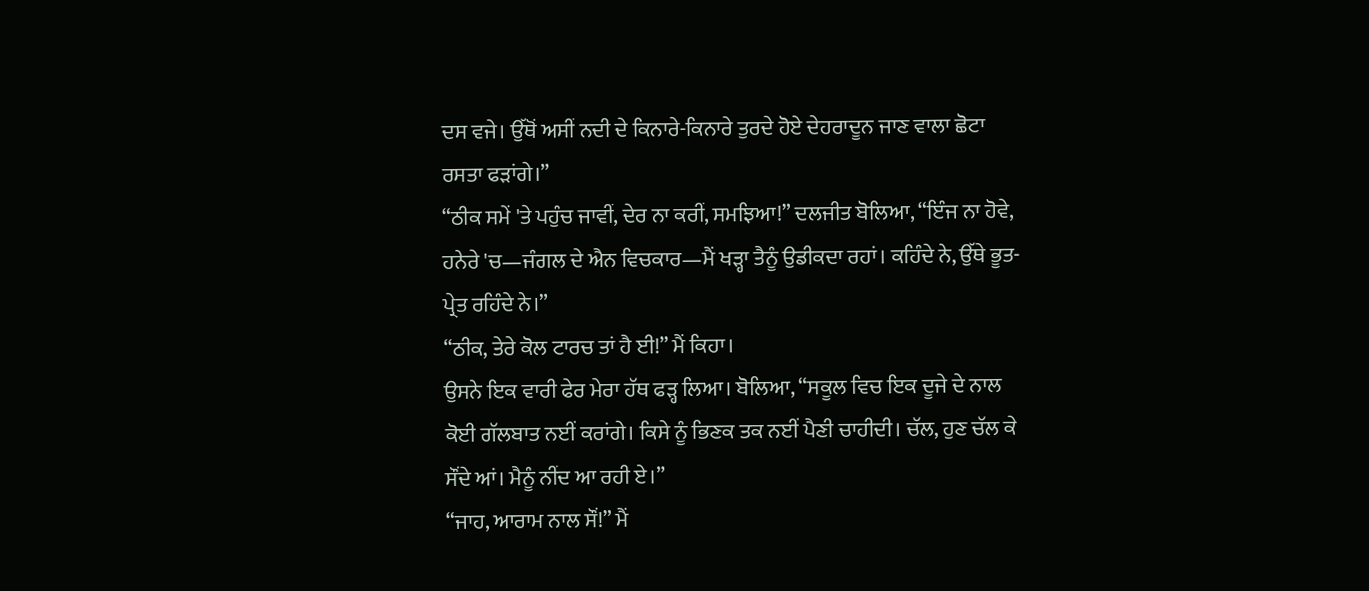ਦਸ ਵਜੇ। ਉੱਥੋਂ ਅਸੀਂ ਨਦੀ ਦੇ ਕਿਨਾਰੇ-ਕਿਨਾਰੇ ਤੁਰਦੇ ਹੋਏ ਦੇਹਰਾਦੂਨ ਜਾਣ ਵਾਲਾ ਛੋਟਾ ਰਸਤਾ ਫੜਾਂਗੇ।”
“ਠੀਕ ਸਮੇਂ 'ਤੇ ਪਹੁੰਚ ਜਾਵੀਂ, ਦੇਰ ਨਾ ਕਰੀਂ, ਸਮਝਿਆ!” ਦਲਜੀਤ ਬੋਲਿਆ, “ਇੰਜ ਨਾ ਹੋਵੇ, ਹਨੇਰੇ 'ਚ—ਜੰਗਲ ਦੇ ਐਨ ਵਿਚਕਾਰ—ਮੈਂ ਖੜ੍ਹਾ ਤੈਨੂੰ ਉਡੀਕਦਾ ਰਹਾਂ। ਕਹਿੰਦੇ ਨੇ, ਉੱਥੇ ਭੂਤ-ਪ੍ਰੇਤ ਰਹਿੰਦੇ ਨੇ।”
“ਠੀਕ, ਤੇਰੇ ਕੋਲ ਟਾਰਚ ਤਾਂ ਹੈ ਈ!” ਮੈਂ ਕਿਹਾ।
ਉਸਨੇ ਇਕ ਵਾਰੀ ਫੇਰ ਮੇਰਾ ਹੱਥ ਫੜ੍ਹ ਲਿਆ। ਬੋਲਿਆ, “ਸਕੂਲ ਵਿਚ ਇਕ ਦੂਜੇ ਦੇ ਨਾਲ ਕੋਈ ਗੱਲਬਾਤ ਨਈਂ ਕਰਾਂਗੇ। ਕਿਸੇ ਨੂੰ ਭਿਣਕ ਤਕ ਨਈਂ ਪੈਣੀ ਚਾਹੀਦੀ। ਚੱਲ, ਹੁਣ ਚੱਲ ਕੇ ਸੌਂਦੇ ਆਂ। ਮੈਨੂੰ ਨੀਂਦ ਆ ਰਹੀ ਏ।”
“ਜਾਹ, ਆਰਾਮ ਨਾਲ ਸੌਂ!” ਮੈਂ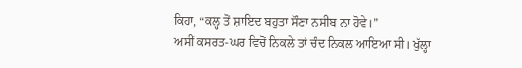ਕਿਹਾ, “ਕਲ੍ਹ ਤੋਂ ਸ਼ਾਇਦ ਬਹੁਤਾ ਸੌਣਾ ਨਸੀਬ ਨਾ ਹੋਵੇ।”
ਅਸੀਂ ਕਸਰਤ-ਘਰ ਵਿਚੋਂ ਨਿਕਲੇ ਤਾਂ ਚੰਦ ਨਿਕਲ ਆਇਆ ਸੀ। ਖੁੱਲ੍ਹਾ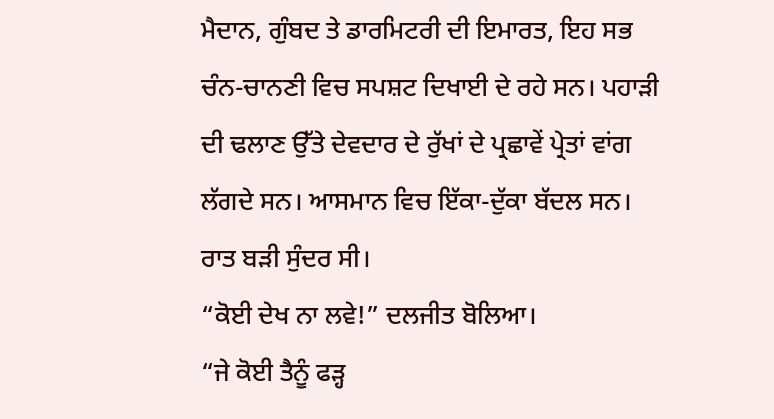ਮੈਦਾਨ, ਗੁੰਬਦ ਤੇ ਡਾਰਮਿਟਰੀ ਦੀ ਇਮਾਰਤ, ਇਹ ਸਭ ਚੰਨ-ਚਾਨਣੀ ਵਿਚ ਸਪਸ਼ਟ ਦਿਖਾਈ ਦੇ ਰਹੇ ਸਨ। ਪਹਾੜੀ ਦੀ ਢਲਾਣ ਉੱਤੇ ਦੇਵਦਾਰ ਦੇ ਰੁੱਖਾਂ ਦੇ ਪ੍ਰਛਾਵੇਂ ਪ੍ਰੇਤਾਂ ਵਾਂਗ ਲੱਗਦੇ ਸਨ। ਆਸਮਾਨ ਵਿਚ ਇੱਕਾ-ਦੁੱਕਾ ਬੱਦਲ ਸਨ। ਰਾਤ ਬੜੀ ਸੁੰਦਰ ਸੀ।
“ਕੋਈ ਦੇਖ ਨਾ ਲਵੇ!” ਦਲਜੀਤ ਬੋਲਿਆ।
“ਜੇ ਕੋਈ ਤੈਨੂੰ ਫੜ੍ਹ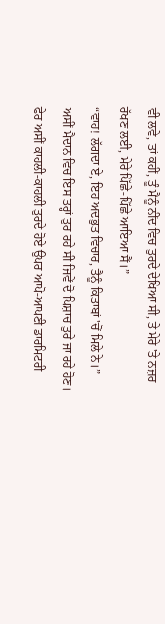ਵੀ ਲਵੇ, ਤਾਂ ਕਹੀਂ, ਤੂੰ ਮੈਨੂੰ ਨੀਂਦ ਵਿਚ ਤੁਰਦੇ ਦੇਖਿਆ ਸੀ, ਤੇ ਮੇਰੇ 'ਤੇ ਨਜ਼ਰ ਰੱਖਣ ਲਈ, ਮੇਰੇ ਪਿੱਛੇ-ਪਿੱਛੇ ਆਇਆ ਸੈਂ।”
“ਵਾਹ! ਲੱਗਦਾ ਏ, ਇਹ ਅਦਭੁਤ ਵਿਚਾਰ, ਤੈਨੂੰ ਕਿਤਾਬਾਂ 'ਚੋਂ ਮਿਲੇ ਨੇ।”
ਅਸੀਂ ਮੈਦਾਨ ਵਿਚ ਇਸ ਤਰ੍ਹਾਂ ਤੁਰ ਰਹੇ ਸੀ ਜਿਵੇਂ ਦੋ ਪਿਸ਼ਾਚ ਤੁਰੇ ਜਾ ਰਹੇ ਹੋਣ। ਫੇਰ ਅਸੀਂ ਕਾਹਲੀ-ਕਾਹਲੀ ਤੁਰਦੇ ਹੋਏ ਉਪਰ ਆਪੋ-ਆਪਣੀ ਡਾਰਮਿਟਰੀ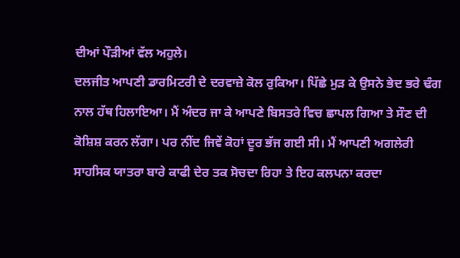ਦੀਆਂ ਪੌੜੀਆਂ ਵੱਲ ਅਹੁਲੇ।
ਦਲਜੀਤ ਆਪਣੀ ਡਾਰਮਿਟਰੀ ਦੇ ਦਰਵਾਜ਼ੇ ਕੋਲ ਰੁਕਿਆ। ਪਿੱਛੇ ਮੁੜ ਕੇ ਉਸਨੇ ਭੇਦ ਭਰੇ ਢੰਗ ਨਾਲ ਹੱਥ ਹਿਲਾਇਆ। ਮੈਂ ਅੰਦਰ ਜਾ ਕੇ ਆਪਣੇ ਬਿਸਤਰੇ ਵਿਚ ਛਾਪਲ ਗਿਆ ਤੇ ਸੌਣ ਦੀ ਕੋਸ਼ਿਸ਼ ਕਰਨ ਲੱਗਾ। ਪਰ ਨੀਂਦ ਜਿਵੇਂ ਕੋਹਾਂ ਦੂਰ ਭੱਜ ਗਈ ਸੀ। ਮੈਂ ਆਪਣੀ ਅਗਲੇਰੀ ਸਾਹਸਿਕ ਯਾਤਰਾ ਬਾਰੇ ਕਾਫੀ ਦੇਰ ਤਕ ਸੋਚਦਾ ਰਿਹਾ ਤੇ ਇਹ ਕਲਪਨਾ ਕਰਦਾ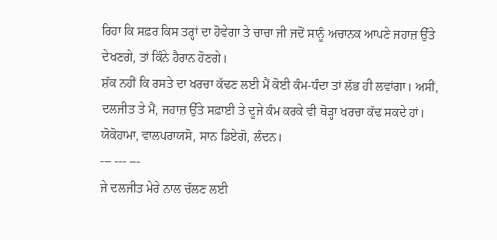ਰਿਹਾ ਕਿ ਸਫ਼ਰ ਕਿਸ ਤਰ੍ਹਾਂ ਦਾ ਹੋਵੇਗਾ ਤੇ ਚਾਚਾ ਜੀ ਜਦੋਂ ਸਾਨੂੰ ਅਚਾਨਕ ਆਪਣੇ ਜਹਾਜ਼ ਉੱਤੇ ਦੇਖਣਗੇ, ਤਾਂ ਕਿੰਨੇ ਹੈਰਾਨ ਹੋਣਗੇ।
ਸ਼ੱਕ ਨਹੀਂ ਕਿ ਰਸਤੇ ਦਾ ਖਰਚਾ ਕੱਢਣ ਲਈ ਮੈਂ ਕੋਈ ਕੰਮ-ਧੰਦਾ ਤਾਂ ਲੱਭ ਹੀ ਲਵਾਂਗਾ। ਅਸੀਂ, ਦਲਜੀਤ ਤੇ ਮੈਂ, ਜਹਾਜ਼ ਉੱਤੇ ਸਫ਼ਾਈ ਤੇ ਦੂਜੇ ਕੰਮ ਕਰਕੇ ਵੀ ਥੋੜ੍ਹਾ ਖਰਚਾ ਕੱਢ ਸਕਦੇ ਹਾਂ।
ਯੋਕੋਹਾਮਾ, ਵਾਲਪਰਾਯਸੋ, ਸਾਨ ਡਿਏਗੋ, ਲੰਦਨ।
--- --- ---
ਜੇ ਦਲਜੀਤ ਮੇਰੇ ਨਾਲ ਚੱਲਣ ਲਈ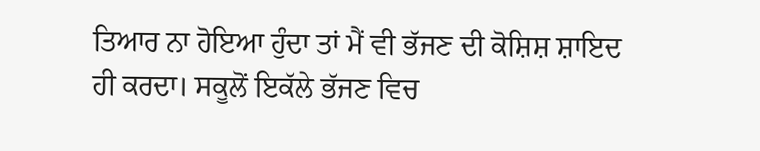ਤਿਆਰ ਨਾ ਹੋਇਆ ਹੁੰਦਾ ਤਾਂ ਮੈਂ ਵੀ ਭੱਜਣ ਦੀ ਕੋਸ਼ਿਸ਼ ਸ਼ਾਇਦ ਹੀ ਕਰਦਾ। ਸਕੂਲੋਂ ਇਕੱਲੇ ਭੱਜਣ ਵਿਚ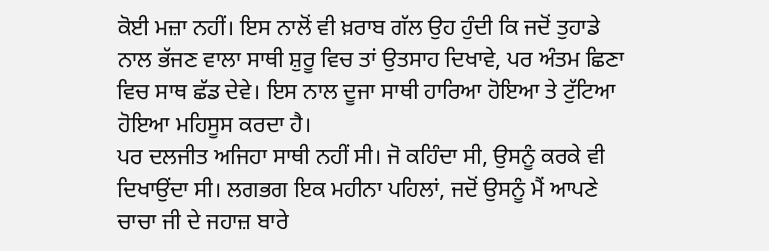ਕੋਈ ਮਜ਼ਾ ਨਹੀਂ। ਇਸ ਨਾਲੋਂ ਵੀ ਖ਼ਰਾਬ ਗੱਲ ਉਹ ਹੁੰਦੀ ਕਿ ਜਦੋਂ ਤੁਹਾਡੇ ਨਾਲ ਭੱਜਣ ਵਾਲਾ ਸਾਥੀ ਸ਼ੁਰੂ ਵਿਚ ਤਾਂ ਉਤਸਾਹ ਦਿਖਾਵੇ, ਪਰ ਅੰਤਮ ਛਿਣਾ ਵਿਚ ਸਾਥ ਛੱਡ ਦੇਵੇ। ਇਸ ਨਾਲ ਦੂਜਾ ਸਾਥੀ ਹਾਰਿਆ ਹੋਇਆ ਤੇ ਟੁੱਟਿਆ ਹੋਇਆ ਮਹਿਸੂਸ ਕਰਦਾ ਹੈ।
ਪਰ ਦਲਜੀਤ ਅਜਿਹਾ ਸਾਥੀ ਨਹੀਂ ਸੀ। ਜੋ ਕਹਿੰਦਾ ਸੀ, ਉਸਨੂੰ ਕਰਕੇ ਵੀ ਦਿਖਾਉਂਦਾ ਸੀ। ਲਗਭਗ ਇਕ ਮਹੀਨਾ ਪਹਿਲਾਂ, ਜਦੋਂ ਉਸਨੂੰ ਮੈਂ ਆਪਣੇ ਚਾਚਾ ਜੀ ਦੇ ਜਹਾਜ਼ ਬਾਰੇ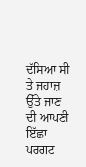ਦੱਸਿਆ ਸੀ ਤੇ ਜਹਾਜ਼ ਉੱਤੇ ਜਾਣ ਦੀ ਆਪਣੀ ਇੱਛਾ ਪਰਗਟ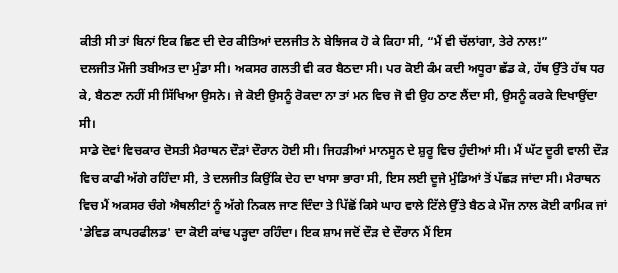ਕੀਤੀ ਸੀ ਤਾਂ ਬਿਨਾਂ ਇਕ ਛਿਣ ਦੀ ਦੇਰ ਕੀਤਿਆਂ ਦਲਜੀਤ ਨੇ ਬੇਝਿਜਕ ਹੋ ਕੇ ਕਿਹਾ ਸੀ, “ਮੈਂ ਵੀ ਚੱਲਾਂਗਾ, ਤੇਰੇ ਨਾਲ!”
ਦਲਜੀਤ ਮੌਜੀ ਤਬੀਅਤ ਦਾ ਮੁੰਡਾ ਸੀ। ਅਕਸਰ ਗਲਤੀ ਵੀ ਕਰ ਬੈਠਦਾ ਸੀ। ਪਰ ਕੋਈ ਕੰਮ ਕਦੀ ਅਧੂਰਾ ਛੱਡ ਕੇ, ਹੱਥ ਉੱਤੇ ਹੱਥ ਧਰ ਕੇ, ਬੈਠਣਾ ਨਹੀਂ ਸੀ ਸਿੱਖਿਆ ਉਸਨੇ। ਜੇ ਕੋਈ ਉਸਨੂੰ ਰੋਕਦਾ ਨਾ ਤਾਂ ਮਨ ਵਿਚ ਜੋ ਵੀ ਉਹ ਠਾਣ ਲੈਂਦਾ ਸੀ, ਉਸਨੂੰ ਕਰਕੇ ਦਿਖਾਉਂਦਾ ਸੀ।
ਸਾਡੇ ਦੋਵਾਂ ਵਿਚਕਾਰ ਦੋਸਤੀ ਮੈਰਾਥਨ ਦੌੜਾਂ ਦੌਰਾਨ ਹੋਈ ਸੀ। ਜਿਹੜੀਆਂ ਮਾਨਸੂਨ ਦੇ ਸ਼ੁਰੂ ਵਿਚ ਹੁੰਦੀਆਂ ਸੀ। ਮੈਂ ਘੱਟ ਦੂਰੀ ਵਾਲੀ ਦੌੜ ਵਿਚ ਕਾਫੀ ਅੱਗੇ ਰਹਿੰਦਾ ਸੀ, ਤੇ ਦਲਜੀਤ ਕਿਉਂਕਿ ਦੇਹ ਦਾ ਖਾਸਾ ਭਾਰਾ ਸੀ, ਇਸ ਲਈ ਦੂਜੇ ਮੁੰਡਿਆਂ ਤੋਂ ਪੱਛੜ ਜਾਂਦਾ ਸੀ। ਮੈਰਾਥਨ ਵਿਚ ਮੈਂ ਅਕਸਰ ਚੰਗੇ ਐਥਲੀਟਾਂ ਨੂੰ ਅੱਗੇ ਨਿਕਲ ਜਾਣ ਦਿੰਦਾ ਤੇ ਪਿੱਛੋਂ ਕਿਸੇ ਘਾਹ ਵਾਲੇ ਟਿੱਲੇ ਉੱਤੇ ਬੈਠ ਕੇ ਮੌਜ ਨਾਲ ਕੋਈ ਕਾਮਿਕ ਜਾਂ 'ਡੇਵਿਡ ਕਾਪਰਫੀਲਡ' ਦਾ ਕੋਈ ਕਾਂਢ ਪੜ੍ਹਦਾ ਰਹਿੰਦਾ। ਇਕ ਸ਼ਾਮ ਜਦੋਂ ਦੌੜ ਦੇ ਦੌਰਾਨ ਮੈਂ ਇਸ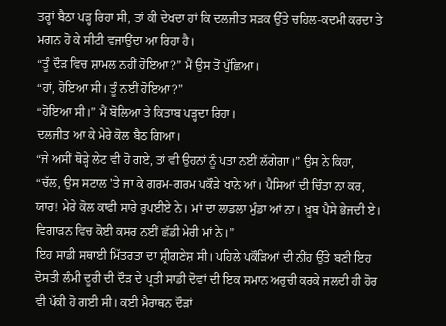ਤਰ੍ਹਾਂ ਬੈਠਾ ਪੜ੍ਹ ਰਿਹਾ ਸੀ, ਤਾਂ ਕੀ ਦੇਖਦਾ ਹਾਂ ਕਿ ਦਲਜੀਤ ਸੜਕ ਉੱਤੇ ਚਹਿਲ-ਕਦਮੀ ਕਰਦਾ ਤੇ ਮਗਨ ਹੋ ਕੇ ਸੀਟੀ ਵਜਾਉਂਦਾ ਆ ਰਿਹਾ ਹੈ।
“ਤੂੰ ਦੌੜ ਵਿਚ ਸ਼ਾਮਲ ਨਹੀਂ ਹੋਇਆ?” ਮੈਂ ਉਸ ਤੋਂ ਪੁੱਛਿਆ।
“ਹਾਂ, ਹੋਇਆ ਸੀ। ਤੂੰ ਨਈਂ ਹੋਇਆ?”
“ਹੋਇਆ ਸੀ।” ਮੈਂ ਬੋਲਿਆ ਤੇ ਕਿਤਾਬ ਪੜ੍ਹਦਾ ਰਿਹਾ।
ਦਲਜੀਤ ਆ ਕੇ ਮੇਰੇ ਕੋਲ ਬੈਠ ਗਿਆ।
“ਜੇ ਅਸੀਂ ਥੋੜ੍ਹੇ ਲੇਟ ਵੀ ਹੋ ਗਏ, ਤਾਂ ਵੀ ਉਹਨਾਂ ਨੂੰ ਪਤਾ ਨਈਂ ਲੱਗੇਗਾ।” ਉਸ ਨੇ ਕਿਹਾ, “ਚੱਲ, ਉਸ ਸਟਾਲ 'ਤੇ ਜਾ ਕੇ ਗਰਮ-ਗਰਮ ਪਕੌੜੇ ਖਾਨੇ ਆਂ। ਪੈਸਿਆਂ ਦੀ ਚਿੰਤਾ ਨਾ ਕਰ, ਯਾਰ! ਮੇਰੇ ਕੋਲ ਕਾਫੀ ਸਾਰੇ ਰੁਪਈਏ ਨੇ। ਮਾਂ ਦਾ ਲਾਡਲਾ ਮੁੰਡਾ ਆਂ ਨਾ। ਖ਼ੂਬ ਪੈਸੇ ਭੇਜਦੀ ਏ। ਵਿਗਾੜਨ ਵਿਚ ਕੋਈ ਕਸਰ ਨਈਂ ਛੱਡੀ ਮੇਰੀ ਮਾਂ ਨੇ।”
ਇਹ ਸਾਡੀ ਸਥਾਈ ਮਿੱਤਰਤਾ ਦਾ ਸ਼੍ਰੀਗਣੇਸ਼ ਸੀ। ਪਹਿਲੇ ਪਕੌੜਿਆਂ ਦੀ ਨੀਂਹ ਉੱਤੇ ਬਣੀ ਇਹ ਦੋਸਤੀ ਲੰਮੀ ਦੂਰੀ ਦੀ ਦੌੜ ਦੇ ਪ੍ਰਤੀ ਸਾਡੀ ਦੋਵਾਂ ਦੀ ਇਕ ਸਮਾਨ ਅਰੁਚੀ ਕਰਕੇ ਜਲਦੀ ਹੀ ਹੋਰ ਵੀ ਪੱਕੀ ਹੋ ਗਈ ਸੀ। ਕਈ ਮੈਰਾਥਨ ਦੌੜਾਂ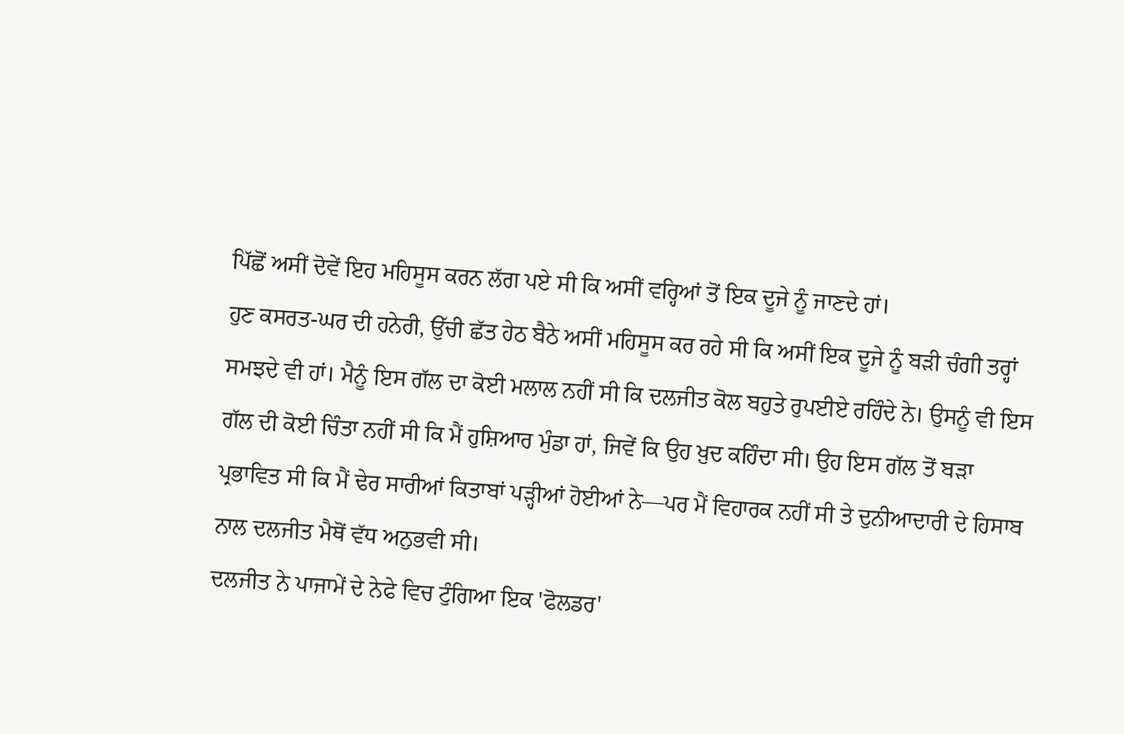ਪਿੱਛੋਂ ਅਸੀਂ ਦੋਵੇਂ ਇਹ ਮਹਿਸੂਸ ਕਰਨ ਲੱਗ ਪਏ ਸੀ ਕਿ ਅਸੀਂ ਵਰ੍ਹਿਆਂ ਤੋਂ ਇਕ ਦੂਜੇ ਨੂੰ ਜਾਣਦੇ ਹਾਂ।
ਹੁਣ ਕਸਰਤ-ਘਰ ਦੀ ਹਨੇਰੀ, ਉੱਚੀ ਛੱਤ ਹੇਠ ਬੈਠੇ ਅਸੀਂ ਮਹਿਸੂਸ ਕਰ ਰਹੇ ਸੀ ਕਿ ਅਸੀਂ ਇਕ ਦੂਜੇ ਨੂੰ ਬੜੀ ਚੰਗੀ ਤਰ੍ਹਾਂ ਸਮਝਦੇ ਵੀ ਹਾਂ। ਮੈਨੂੰ ਇਸ ਗੱਲ ਦਾ ਕੋਈ ਮਲਾਲ ਨਹੀਂ ਸੀ ਕਿ ਦਲਜੀਤ ਕੋਲ ਬਹੁਤੇ ਰੁਪਈਏ ਰਹਿੰਦੇ ਨੇ। ਉਸਨੂੰ ਵੀ ਇਸ ਗੱਲ ਦੀ ਕੋਈ ਚਿੰਤਾ ਨਹੀਂ ਸੀ ਕਿ ਮੈਂ ਹੁਸ਼ਿਆਰ ਮੁੰਡਾ ਹਾਂ, ਜਿਵੇਂ ਕਿ ਉਹ ਖ਼ੁਦ ਕਹਿੰਦਾ ਸੀ। ਉਹ ਇਸ ਗੱਲ ਤੋਂ ਬੜਾ ਪ੍ਰਭਾਵਿਤ ਸੀ ਕਿ ਮੈਂ ਢੇਰ ਸਾਰੀਆਂ ਕਿਤਾਬਾਂ ਪੜ੍ਹੀਆਂ ਹੋਈਆਂ ਨੇ—ਪਰ ਮੈਂ ਵਿਹਾਰਕ ਨਹੀਂ ਸੀ ਤੇ ਦੁਨੀਆਦਾਰੀ ਦੇ ਹਿਸਾਬ ਨਾਲ ਦਲਜੀਤ ਮੈਥੋਂ ਵੱਧ ਅਨੁਭਵੀ ਸੀ।
ਦਲਜੀਤ ਨੇ ਪਾਜਾਮੇਂ ਦੇ ਨੇਫੇ ਵਿਚ ਟੁੰਗਿਆ ਇਕ 'ਫੋਲਡਰ'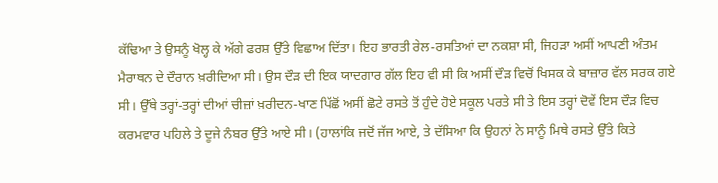ਕੱਢਿਆ ਤੇ ਉਸਨੂੰ ਖੋਲ੍ਹ ਕੇ ਅੱਗੇ ਫਰਸ਼ ਉੱਤੇ ਵਿਛਾਅ ਦਿੱਤਾ। ਇਹ ਭਾਰਤੀ ਰੇਲ-ਰਸਤਿਆਂ ਦਾ ਨਕਸ਼ਾ ਸੀ, ਜਿਹੜਾ ਅਸੀਂ ਆਪਣੀ ਅੰਤਮ ਮੈਰਾਥਨ ਦੇ ਦੌਰਾਨ ਖ਼ਰੀਦਿਆ ਸੀ। ਉਸ ਦੌੜ ਦੀ ਇਕ ਯਾਦਗਾਰ ਗੱਲ ਇਹ ਵੀ ਸੀ ਕਿ ਅਸੀਂ ਦੌੜ ਵਿਚੋਂ ਖਿਸਕ ਕੇ ਬਾਜ਼ਾਰ ਵੱਲ ਸਰਕ ਗਏ ਸੀ। ਉੱਥੇ ਤਰ੍ਹਾਂ-ਤਰ੍ਹਾਂ ਦੀਆਂ ਚੀਜ਼ਾਂ ਖ਼ਰੀਦਨ-ਖਾਣ ਪਿੱਛੋਂ ਅਸੀਂ ਛੋਟੇ ਰਸਤੇ ਤੋਂ ਹੁੰਦੇ ਹੋਏ ਸਕੂਲ ਪਰਤੇ ਸੀ ਤੇ ਇਸ ਤਰ੍ਹਾਂ ਦੋਵੇਂ ਇਸ ਦੌੜ ਵਿਚ ਕਰਮਵਾਰ ਪਹਿਲੇ ਤੇ ਦੂਜੇ ਨੰਬਰ ਉੱਤੇ ਆਏ ਸੀ। (ਹਾਲਾਂਕਿ ਜਦੋਂ ਜੱਜ ਆਏ, ਤੇ ਦੱਸਿਆ ਕਿ ਉਹਨਾਂ ਨੇ ਸਾਨੂੰ ਮਿਥੇ ਰਸਤੇ ਉੱਤੇ ਕਿਤੇ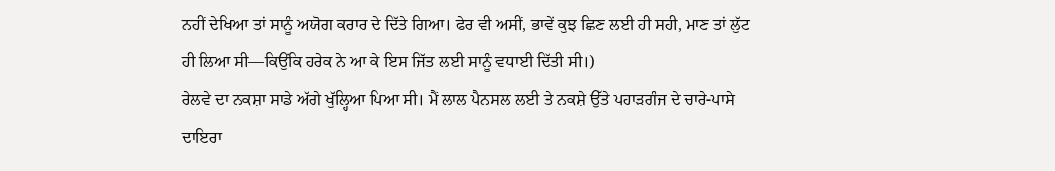ਨਹੀਂ ਦੇਖਿਆ ਤਾਂ ਸਾਨੂੰ ਅਯੋਗ ਕਰਾਰ ਦੇ ਦਿੱਤੇ ਗਿਆ। ਫੇਰ ਵੀ ਅਸੀਂ, ਭਾਵੇਂ ਕੁਝ ਛਿਣ ਲਈ ਹੀ ਸਹੀ, ਮਾਣ ਤਾਂ ਲੁੱਟ ਹੀ ਲਿਆ ਸੀ—ਕਿਉਂਕਿ ਹਰੇਕ ਨੇ ਆ ਕੇ ਇਸ ਜਿੱਤ ਲਈ ਸਾਨੂੰ ਵਧਾਈ ਦਿੱਤੀ ਸੀ।)
ਰੇਲਵੇ ਦਾ ਨਕਸ਼ਾ ਸਾਡੇ ਅੱਗੇ ਖੁੱਲ੍ਹਿਆ ਪਿਆ ਸੀ। ਮੈਂ ਲਾਲ ਪੈਨਸਲ ਲਈ ਤੇ ਨਕਸ਼ੇ ਉੱਤੇ ਪਹਾੜਗੰਜ ਦੇ ਚਾਰੇ-ਪਾਸੇ ਦਾਇਰਾ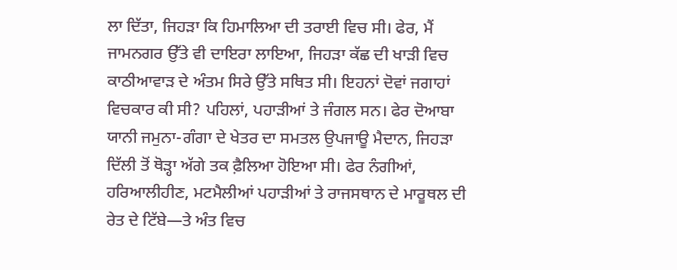ਲਾ ਦਿੱਤਾ, ਜਿਹੜਾ ਕਿ ਹਿਮਾਲਿਆ ਦੀ ਤਰਾਈ ਵਿਚ ਸੀ। ਫੇਰ, ਮੈਂ ਜਾਮਨਗਰ ਉੱਤੇ ਵੀ ਦਾਇਰਾ ਲਾਇਆ, ਜਿਹੜਾ ਕੱਛ ਦੀ ਖਾੜੀ ਵਿਚ ਕਾਠੀਆਵਾੜ ਦੇ ਅੰਤਮ ਸਿਰੇ ਉੱਤੇ ਸਥਿਤ ਸੀ। ਇਹਨਾਂ ਦੋਵਾਂ ਜਗਾਹਾਂ ਵਿਚਕਾਰ ਕੀ ਸੀ? ਪਹਿਲਾਂ, ਪਹਾੜੀਆਂ ਤੇ ਜੰਗਲ ਸਨ। ਫੇਰ ਦੋਆਬਾ ਯਾਨੀ ਜਮੁਨਾ-ਗੰਗਾ ਦੇ ਖੇਤਰ ਦਾ ਸਮਤਲ ਉਪਜਾਊ ਮੈਦਾਨ, ਜਿਹੜਾ ਦਿੱਲੀ ਤੋਂ ਥੋੜ੍ਹਾ ਅੱਗੇ ਤਕ ਫ਼ੈਲਿਆ ਹੋਇਆ ਸੀ। ਫੇਰ ਨੰਗੀਆਂ, ਹਰਿਆਲੀਹੀਣ, ਮਟਮੈਲੀਆਂ ਪਹਾੜੀਆਂ ਤੇ ਰਾਜਸਥਾਨ ਦੇ ਮਾਰੂਥਲ ਦੀ ਰੇਤ ਦੇ ਟਿੱਬੇ—ਤੇ ਅੰਤ ਵਿਚ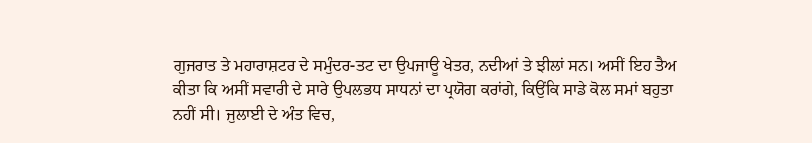ਗੁਜਰਾਤ ਤੇ ਮਹਾਰਾਸ਼ਟਰ ਦੇ ਸਮੁੰਦਰ-ਤਟ ਦਾ ਉਪਜਾਊ ਖੇਤਰ, ਨਦੀਆਂ ਤੇ ਝੀਲਾਂ ਸਨ। ਅਸੀਂ ਇਹ ਤੈਅ ਕੀਤਾ ਕਿ ਅਸੀਂ ਸਵਾਰੀ ਦੇ ਸਾਰੇ ਉਪਲਭਧ ਸਾਧਨਾਂ ਦਾ ਪ੍ਰਯੋਗ ਕਰਾਂਗੇ, ਕਿਉਂਕਿ ਸਾਡੇ ਕੋਲ ਸਮਾਂ ਬਹੁਤਾ ਨਹੀਂ ਸੀ। ਜੁਲਾਈ ਦੇ ਅੰਤ ਵਿਚ,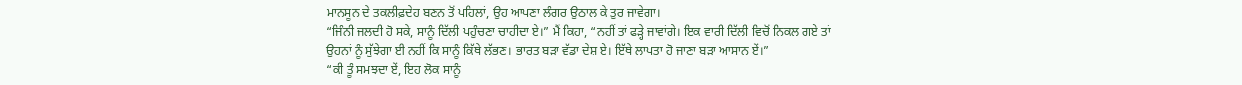ਮਾਨਸੂਨ ਦੇ ਤਕਲੀਫ਼ਦੇਹ ਬਣਨ ਤੋਂ ਪਹਿਲਾਂ, ਉਹ ਆਪਣਾ ਲੰਗਰ ਉਠਾਲ ਕੇ ਤੁਰ ਜਾਵੇਗਾ।
“ਜਿੰਨੀ ਜਲਦੀ ਹੋ ਸਕੇ, ਸਾਨੂੰ ਦਿੱਲੀ ਪਹੁੰਚਣਾ ਚਾਹੀਦਾ ਏ।” ਮੈਂ ਕਿਹਾ, “ਨਹੀਂ ਤਾਂ ਫੜ੍ਹੇ ਜਾਵਾਂਗੇ। ਇਕ ਵਾਰੀ ਦਿੱਲੀ ਵਿਚੋਂ ਨਿਕਲ ਗਏ ਤਾਂ ਉਹਨਾਂ ਨੂੰ ਸੁੱਝੇਗਾ ਈ ਨਹੀਂ ਕਿ ਸਾਨੂੰ ਕਿੱਥੇ ਲੱਭਣ। ਭਾਰਤ ਬੜਾ ਵੱਡਾ ਦੇਸ਼ ਏ। ਇੱਥੇ ਲਾਪਤਾ ਹੋ ਜਾਣਾ ਬੜਾ ਆਸਾਨ ਏਂ।”
“ਕੀ ਤੂੰ ਸਮਝਦਾ ਏਂ, ਇਹ ਲੋਕ ਸਾਨੂੰ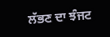ਲੱਭਣ ਦਾ ਝੰਜਟ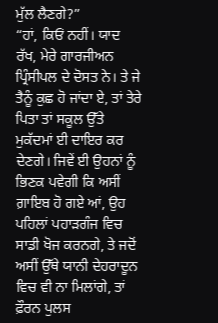ਮੁੱਲ ਲੈਣਗੇ?”
“ਹਾਂ, ਕਿਓਂ ਨਹੀਂ। ਯਾਦ ਰੱਖ, ਮੇਰੇ ਗਾਰਜੀਅਨ ਪ੍ਰਿੰਸੀਪਲ ਦੇ ਦੋਸਤ ਨੇ। ਤੇ ਜੇ ਤੈਨੂੰ ਕੁਛ ਹੋ ਜਾਂਦਾ ਏ, ਤਾਂ ਤੇਰੇ ਪਿਤਾ ਤਾਂ ਸਕੂਲ ਉੱਤੇ ਮੁਕੱਦਮਾਂ ਈ ਦਾਇਰ ਕਰ ਦੇਣਗੇ। ਜਿਵੇਂ ਈ ਉਹਨਾਂ ਨੂੰ ਭਿਣਕ ਪਵੇਗੀ ਕਿ ਅਸੀਂ ਗ਼ਾਇਬ ਹੋ ਗਏ ਆਂ, ਉਹ ਪਹਿਲਾਂ ਪਹਾੜਗੰਜ ਵਿਚ ਸਾਡੀ ਖੋਜ ਕਰਨਗੇ, ਤੇ ਜਦੋਂ ਅਸੀਂ ਉੱਥੇ ਯਾਨੀ ਦੇਹਰਾਦੂਨ ਵਿਚ ਵੀ ਨਾ ਮਿਲਾਂਗੇ, ਤਾਂ ਫ਼ੌਰਨ ਪੁਲਸ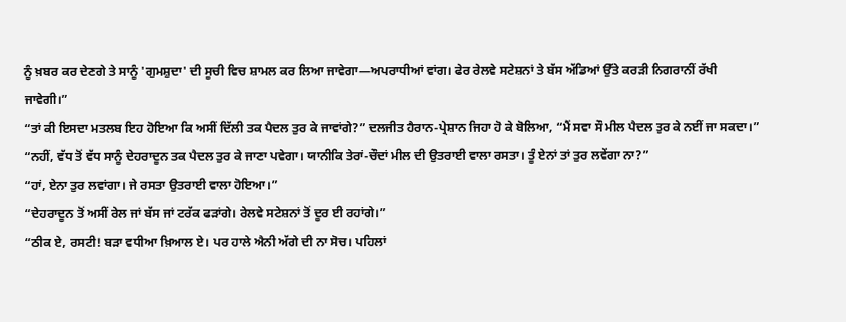ਨੂੰ ਖ਼ਬਰ ਕਰ ਦੇਣਗੇ ਤੇ ਸਾਨੂੰ 'ਗੁਮਸ਼ੁਦਾ' ਦੀ ਸੂਚੀ ਵਿਚ ਸ਼ਾਮਲ ਕਰ ਲਿਆ ਜਾਵੇਗਾ—ਅਪਰਾਧੀਆਂ ਵਾਂਗ। ਫੇਰ ਰੇਲਵੇ ਸਟੇਸ਼ਨਾਂ ਤੇ ਬੱਸ ਅੱਡਿਆਂ ਉੱਤੇ ਕਰੜੀ ਨਿਗਰਾਨੀਂ ਰੱਖੀ ਜਾਵੇਗੀ।”
“ਤਾਂ ਕੀ ਇਸਦਾ ਮਤਲਬ ਇਹ ਹੋਇਆ ਕਿ ਅਸੀਂ ਦਿੱਲੀ ਤਕ ਪੈਦਲ ਤੁਰ ਕੇ ਜਾਵਾਂਗੇ?” ਦਲਜੀਤ ਹੈਰਾਨ-ਪ੍ਰੇਸ਼ਾਨ ਜਿਹਾ ਹੋ ਕੇ ਬੋਲਿਆ, “ਮੈਂ ਸਵਾ ਸੌ ਮੀਲ ਪੈਦਲ ਤੁਰ ਕੇ ਨਈਂ ਜਾ ਸਕਦਾ।”
“ਨਹੀਂ, ਵੱਧ ਤੋਂ ਵੱਧ ਸਾਨੂੰ ਦੇਹਰਾਦੂਨ ਤਕ ਪੈਦਲ ਤੁਰ ਕੇ ਜਾਣਾ ਪਵੇਗਾ। ਯਾਨੀਕਿ ਤੇਰਾਂ-ਚੌਦਾਂ ਮੀਲ ਦੀ ਉਤਰਾਈ ਵਾਲਾ ਰਸਤਾ। ਤੂੰ ਏਨਾਂ ਤਾਂ ਤੁਰ ਲਵੇਂਗਾ ਨਾ?”
“ਹਾਂ, ਏਨਾ ਤੁਰ ਲਵਾਂਗਾ। ਜੇ ਰਸਤਾ ਉਤਰਾਈ ਵਾਲਾ ਹੋਇਆ।”
“ਦੇਹਰਾਦੂਨ ਤੋਂ ਅਸੀਂ ਰੇਲ ਜਾਂ ਬੱਸ ਜਾਂ ਟਰੱਕ ਫੜਾਂਗੇ। ਰੇਲਵੇ ਸਟੇਸ਼ਨਾਂ ਤੋਂ ਦੂਰ ਈ ਰਹਾਂਗੇ।”
“ਠੀਕ ਏ, ਰਸਟੀ! ਬੜਾ ਵਧੀਆ ਖ਼ਿਆਲ ਏ। ਪਰ ਹਾਲੇ ਐਨੀ ਅੱਗੇ ਦੀ ਨਾ ਸੋਚ। ਪਹਿਲਾਂ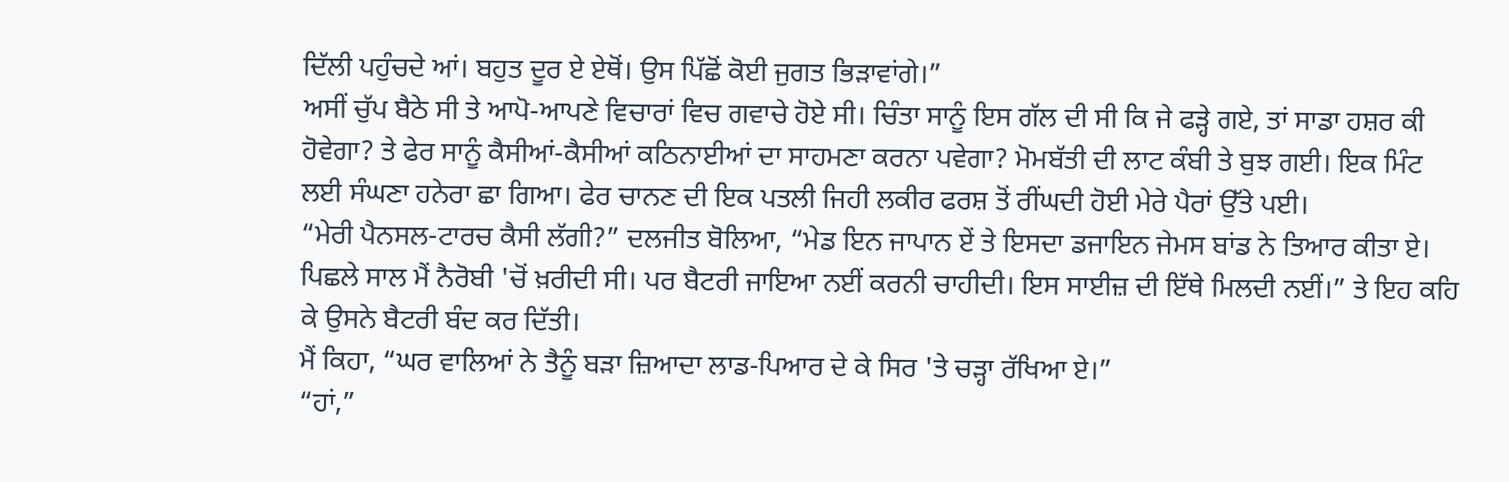ਦਿੱਲੀ ਪਹੁੰਚਦੇ ਆਂ। ਬਹੁਤ ਦੂਰ ਏ ਏਥੋਂ। ਉਸ ਪਿੱਛੋਂ ਕੋਈ ਜੁਗਤ ਭਿੜਾਵਾਂਗੇ।”
ਅਸੀਂ ਚੁੱਪ ਬੈਠੇ ਸੀ ਤੇ ਆਪੋ-ਆਪਣੇ ਵਿਚਾਰਾਂ ਵਿਚ ਗਵਾਚੇ ਹੋਏ ਸੀ। ਚਿੰਤਾ ਸਾਨੂੰ ਇਸ ਗੱਲ ਦੀ ਸੀ ਕਿ ਜੇ ਫੜ੍ਹੇ ਗਏ, ਤਾਂ ਸਾਡਾ ਹਸ਼ਰ ਕੀ ਹੋਵੇਗਾ? ਤੇ ਫੇਰ ਸਾਨੂੰ ਕੈਸੀਆਂ-ਕੈਸੀਆਂ ਕਠਿਨਾਈਆਂ ਦਾ ਸਾਹਮਣਾ ਕਰਨਾ ਪਵੇਗਾ? ਮੋਮਬੱਤੀ ਦੀ ਲਾਟ ਕੰਬੀ ਤੇ ਬੁਝ ਗਈ। ਇਕ ਮਿੰਟ ਲਈ ਸੰਘਣਾ ਹਨੇਰਾ ਛਾ ਗਿਆ। ਫੇਰ ਚਾਨਣ ਦੀ ਇਕ ਪਤਲੀ ਜਿਹੀ ਲਕੀਰ ਫਰਸ਼ ਤੋਂ ਰੀਂਘਦੀ ਹੋਈ ਮੇਰੇ ਪੈਰਾਂ ਉੱਤੇ ਪਈ।
“ਮੇਰੀ ਪੈਨਸਲ-ਟਾਰਚ ਕੈਸੀ ਲੱਗੀ?” ਦਲਜੀਤ ਬੋਲਿਆ, “ਮੇਡ ਇਨ ਜਾਪਾਨ ਏਂ ਤੇ ਇਸਦਾ ਡਜਾਇਨ ਜੇਮਸ ਬਾਂਡ ਨੇ ਤਿਆਰ ਕੀਤਾ ਏ। ਪਿਛਲੇ ਸਾਲ ਮੈਂ ਨੈਰੋਬੀ 'ਚੋਂ ਖ਼ਰੀਦੀ ਸੀ। ਪਰ ਬੈਟਰੀ ਜਾਇਆ ਨਈਂ ਕਰਨੀ ਚਾਹੀਦੀ। ਇਸ ਸਾਈਜ਼ ਦੀ ਇੱਥੇ ਮਿਲਦੀ ਨਈਂ।” ਤੇ ਇਹ ਕਹਿ ਕੇ ਉਸਨੇ ਬੈਟਰੀ ਬੰਦ ਕਰ ਦਿੱਤੀ।
ਮੈਂ ਕਿਹਾ, “ਘਰ ਵਾਲਿਆਂ ਨੇ ਤੈਨੂੰ ਬੜਾ ਜ਼ਿਆਦਾ ਲਾਡ-ਪਿਆਰ ਦੇ ਕੇ ਸਿਰ 'ਤੇ ਚੜ੍ਹਾ ਰੱਖਿਆ ਏ।”
“ਹਾਂ,”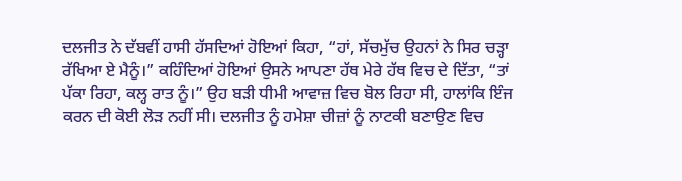ਦਲਜੀਤ ਨੇ ਦੱਬਵੀਂ ਹਾਸੀ ਹੱਸਦਿਆਂ ਹੋਇਆਂ ਕਿਹਾ, “ਹਾਂ, ਸੱਚਮੁੱਚ ਉਹਨਾਂ ਨੇ ਸਿਰ ਚੜ੍ਹਾ ਰੱਖਿਆ ਏ ਮੈਨੂੰ।” ਕਹਿੰਦਿਆਂ ਹੋਇਆਂ ਉਸਨੇ ਆਪਣਾ ਹੱਥ ਮੇਰੇ ਹੱਥ ਵਿਚ ਦੇ ਦਿੱਤਾ, “ਤਾਂ ਪੱਕਾ ਰਿਹਾ, ਕਲ੍ਹ ਰਾਤ ਨੂੰ।” ਉਹ ਬੜੀ ਧੀਮੀ ਆਵਾਜ਼ ਵਿਚ ਬੋਲ ਰਿਹਾ ਸੀ, ਹਾਲਾਂਕਿ ਇੰਜ ਕਰਨ ਦੀ ਕੋਈ ਲੋੜ ਨਹੀਂ ਸੀ। ਦਲਜੀਤ ਨੂੰ ਹਮੇਸ਼ਾ ਚੀਜ਼ਾਂ ਨੂੰ ਨਾਟਕੀ ਬਣਾਉਣ ਵਿਚ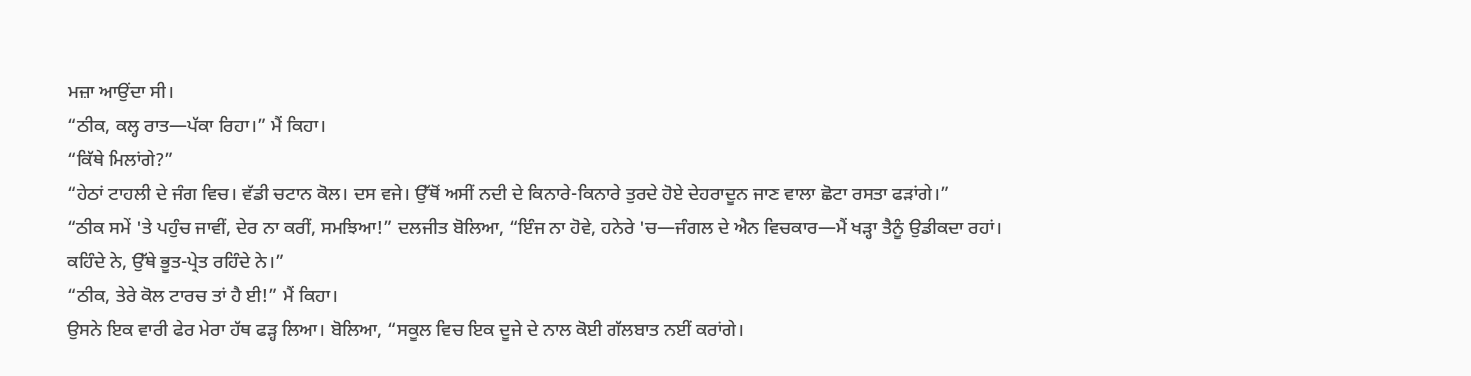ਮਜ਼ਾ ਆਉਂਦਾ ਸੀ।
“ਠੀਕ, ਕਲ੍ਹ ਰਾਤ—ਪੱਕਾ ਰਿਹਾ।” ਮੈਂ ਕਿਹਾ।
“ਕਿੱਥੇ ਮਿਲਾਂਗੇ?”
“ਹੇਠਾਂ ਟਾਹਲੀ ਦੇ ਜੰਗ ਵਿਚ। ਵੱਡੀ ਚਟਾਨ ਕੋਲ। ਦਸ ਵਜੇ। ਉੱਥੋਂ ਅਸੀਂ ਨਦੀ ਦੇ ਕਿਨਾਰੇ-ਕਿਨਾਰੇ ਤੁਰਦੇ ਹੋਏ ਦੇਹਰਾਦੂਨ ਜਾਣ ਵਾਲਾ ਛੋਟਾ ਰਸਤਾ ਫੜਾਂਗੇ।”
“ਠੀਕ ਸਮੇਂ 'ਤੇ ਪਹੁੰਚ ਜਾਵੀਂ, ਦੇਰ ਨਾ ਕਰੀਂ, ਸਮਝਿਆ!” ਦਲਜੀਤ ਬੋਲਿਆ, “ਇੰਜ ਨਾ ਹੋਵੇ, ਹਨੇਰੇ 'ਚ—ਜੰਗਲ ਦੇ ਐਨ ਵਿਚਕਾਰ—ਮੈਂ ਖੜ੍ਹਾ ਤੈਨੂੰ ਉਡੀਕਦਾ ਰਹਾਂ। ਕਹਿੰਦੇ ਨੇ, ਉੱਥੇ ਭੂਤ-ਪ੍ਰੇਤ ਰਹਿੰਦੇ ਨੇ।”
“ਠੀਕ, ਤੇਰੇ ਕੋਲ ਟਾਰਚ ਤਾਂ ਹੈ ਈ!” ਮੈਂ ਕਿਹਾ।
ਉਸਨੇ ਇਕ ਵਾਰੀ ਫੇਰ ਮੇਰਾ ਹੱਥ ਫੜ੍ਹ ਲਿਆ। ਬੋਲਿਆ, “ਸਕੂਲ ਵਿਚ ਇਕ ਦੂਜੇ ਦੇ ਨਾਲ ਕੋਈ ਗੱਲਬਾਤ ਨਈਂ ਕਰਾਂਗੇ।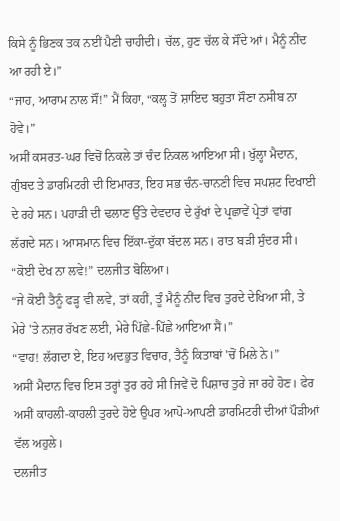ਕਿਸੇ ਨੂੰ ਭਿਣਕ ਤਕ ਨਈਂ ਪੈਣੀ ਚਾਹੀਦੀ। ਚੱਲ, ਹੁਣ ਚੱਲ ਕੇ ਸੌਂਦੇ ਆਂ। ਮੈਨੂੰ ਨੀਂਦ ਆ ਰਹੀ ਏ।”
“ਜਾਹ, ਆਰਾਮ ਨਾਲ ਸੌਂ!” ਮੈਂ ਕਿਹਾ, “ਕਲ੍ਹ ਤੋਂ ਸ਼ਾਇਦ ਬਹੁਤਾ ਸੌਣਾ ਨਸੀਬ ਨਾ ਹੋਵੇ।”
ਅਸੀਂ ਕਸਰਤ-ਘਰ ਵਿਚੋਂ ਨਿਕਲੇ ਤਾਂ ਚੰਦ ਨਿਕਲ ਆਇਆ ਸੀ। ਖੁੱਲ੍ਹਾ ਮੈਦਾਨ, ਗੁੰਬਦ ਤੇ ਡਾਰਮਿਟਰੀ ਦੀ ਇਮਾਰਤ, ਇਹ ਸਭ ਚੰਨ-ਚਾਨਣੀ ਵਿਚ ਸਪਸ਼ਟ ਦਿਖਾਈ ਦੇ ਰਹੇ ਸਨ। ਪਹਾੜੀ ਦੀ ਢਲਾਣ ਉੱਤੇ ਦੇਵਦਾਰ ਦੇ ਰੁੱਖਾਂ ਦੇ ਪ੍ਰਛਾਵੇਂ ਪ੍ਰੇਤਾਂ ਵਾਂਗ ਲੱਗਦੇ ਸਨ। ਆਸਮਾਨ ਵਿਚ ਇੱਕਾ-ਦੁੱਕਾ ਬੱਦਲ ਸਨ। ਰਾਤ ਬੜੀ ਸੁੰਦਰ ਸੀ।
“ਕੋਈ ਦੇਖ ਨਾ ਲਵੇ!” ਦਲਜੀਤ ਬੋਲਿਆ।
“ਜੇ ਕੋਈ ਤੈਨੂੰ ਫੜ੍ਹ ਵੀ ਲਵੇ, ਤਾਂ ਕਹੀਂ, ਤੂੰ ਮੈਨੂੰ ਨੀਂਦ ਵਿਚ ਤੁਰਦੇ ਦੇਖਿਆ ਸੀ, ਤੇ ਮੇਰੇ 'ਤੇ ਨਜ਼ਰ ਰੱਖਣ ਲਈ, ਮੇਰੇ ਪਿੱਛੇ-ਪਿੱਛੇ ਆਇਆ ਸੈਂ।”
“ਵਾਹ! ਲੱਗਦਾ ਏ, ਇਹ ਅਦਭੁਤ ਵਿਚਾਰ, ਤੈਨੂੰ ਕਿਤਾਬਾਂ 'ਚੋਂ ਮਿਲੇ ਨੇ।”
ਅਸੀਂ ਮੈਦਾਨ ਵਿਚ ਇਸ ਤਰ੍ਹਾਂ ਤੁਰ ਰਹੇ ਸੀ ਜਿਵੇਂ ਦੋ ਪਿਸ਼ਾਚ ਤੁਰੇ ਜਾ ਰਹੇ ਹੋਣ। ਫੇਰ ਅਸੀਂ ਕਾਹਲੀ-ਕਾਹਲੀ ਤੁਰਦੇ ਹੋਏ ਉਪਰ ਆਪੋ-ਆਪਣੀ ਡਾਰਮਿਟਰੀ ਦੀਆਂ ਪੌੜੀਆਂ ਵੱਲ ਅਹੁਲੇ।
ਦਲਜੀਤ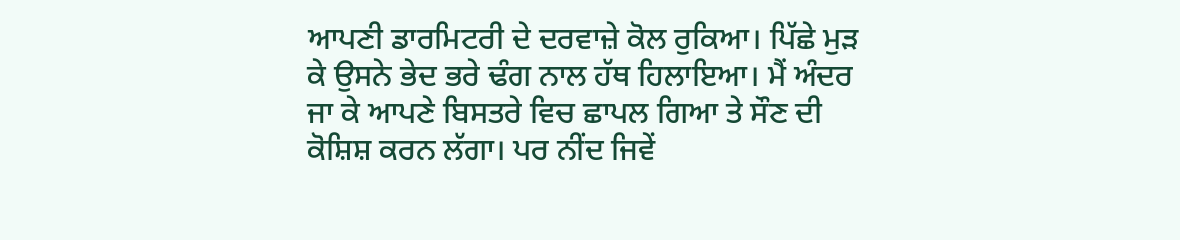ਆਪਣੀ ਡਾਰਮਿਟਰੀ ਦੇ ਦਰਵਾਜ਼ੇ ਕੋਲ ਰੁਕਿਆ। ਪਿੱਛੇ ਮੁੜ ਕੇ ਉਸਨੇ ਭੇਦ ਭਰੇ ਢੰਗ ਨਾਲ ਹੱਥ ਹਿਲਾਇਆ। ਮੈਂ ਅੰਦਰ ਜਾ ਕੇ ਆਪਣੇ ਬਿਸਤਰੇ ਵਿਚ ਛਾਪਲ ਗਿਆ ਤੇ ਸੌਣ ਦੀ ਕੋਸ਼ਿਸ਼ ਕਰਨ ਲੱਗਾ। ਪਰ ਨੀਂਦ ਜਿਵੇਂ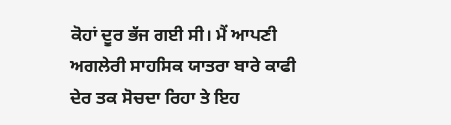ਕੋਹਾਂ ਦੂਰ ਭੱਜ ਗਈ ਸੀ। ਮੈਂ ਆਪਣੀ ਅਗਲੇਰੀ ਸਾਹਸਿਕ ਯਾਤਰਾ ਬਾਰੇ ਕਾਫੀ ਦੇਰ ਤਕ ਸੋਚਦਾ ਰਿਹਾ ਤੇ ਇਹ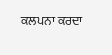ਕਲਪਨਾ ਕਰਦਾ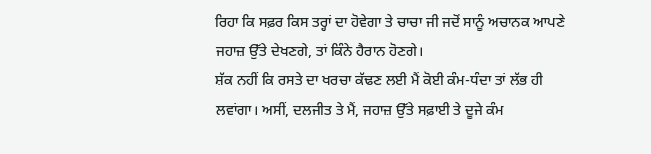ਰਿਹਾ ਕਿ ਸਫ਼ਰ ਕਿਸ ਤਰ੍ਹਾਂ ਦਾ ਹੋਵੇਗਾ ਤੇ ਚਾਚਾ ਜੀ ਜਦੋਂ ਸਾਨੂੰ ਅਚਾਨਕ ਆਪਣੇ ਜਹਾਜ਼ ਉੱਤੇ ਦੇਖਣਗੇ, ਤਾਂ ਕਿੰਨੇ ਹੈਰਾਨ ਹੋਣਗੇ।
ਸ਼ੱਕ ਨਹੀਂ ਕਿ ਰਸਤੇ ਦਾ ਖਰਚਾ ਕੱਢਣ ਲਈ ਮੈਂ ਕੋਈ ਕੰਮ-ਧੰਦਾ ਤਾਂ ਲੱਭ ਹੀ ਲਵਾਂਗਾ। ਅਸੀਂ, ਦਲਜੀਤ ਤੇ ਮੈਂ, ਜਹਾਜ਼ ਉੱਤੇ ਸਫ਼ਾਈ ਤੇ ਦੂਜੇ ਕੰਮ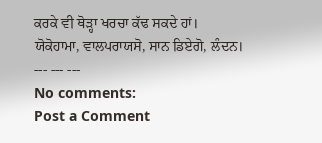ਕਰਕੇ ਵੀ ਥੋੜ੍ਹਾ ਖਰਚਾ ਕੱਢ ਸਕਦੇ ਹਾਂ।
ਯੋਕੋਹਾਮਾ, ਵਾਲਪਰਾਯਸੋ, ਸਾਨ ਡਿਏਗੋ, ਲੰਦਨ।
--- --- ---
No comments:
Post a Comment